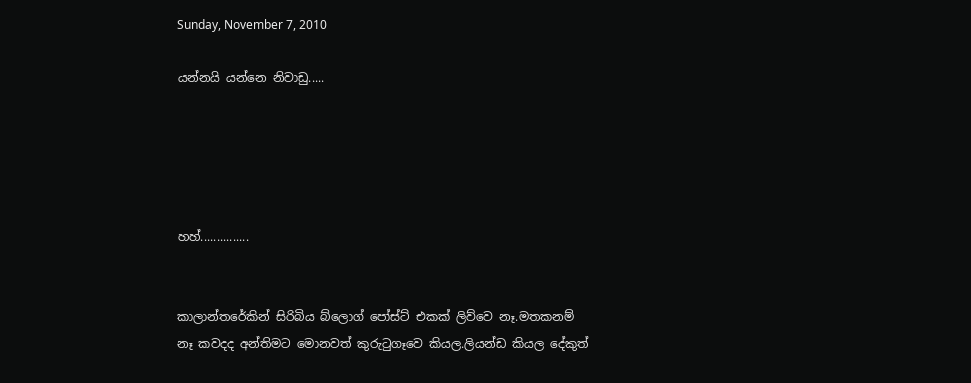Sunday, November 7, 2010

යන්නයි යන්නෙ නිවාඩු.....





හහ්...............


කාලාන්තරේකින් සිරිබිය බ්ලොග් පෝස්ට් එකක් ලිව්වෙ නෑ.මතකනම් නෑ කවදද අන්තිමට මොනවත් කුරු‍ටුගෑවෙ කියල.ලියන්ඩ කියල දේකුත්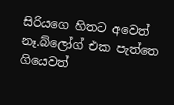සිරියගෙ හිතට අවෙත් නෑ.බ්ලෝග් එක පැත්තෙ ගියෙවත්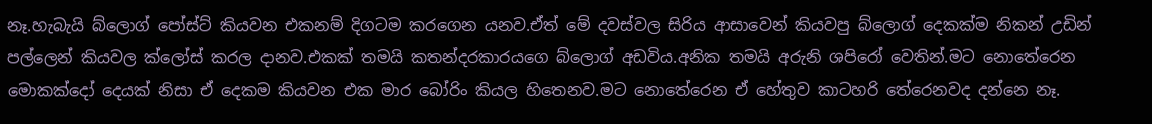නෑ.හැබැයි බ්ලොග් පෝස්ට් කියවන එකනම් දිගටම කරගෙන යනව.ඒත් මේ දවස්වල සිරිය ආසාවෙන් කියවපු බ්ලොග් දෙකක්ම නිකන් උඩින් පල්ලෙන් කියවල ක්ලෝස් කරල දානව.එකක් තමයි කතන්දරකාරයගෙ බ්ලොග් අඩවිය.අනික තමයි අරුනි ශපිරෝ වෙතින්.මට නොතේරෙන මොකක්දෝ දෙයක් නිසා ඒ දෙකම කියවන එක මාර බෝරිං කියල හිතෙනව.මට නොතේරෙන ඒ හේතුව කාටහරි තේරෙනවද දන්නෙ නෑ.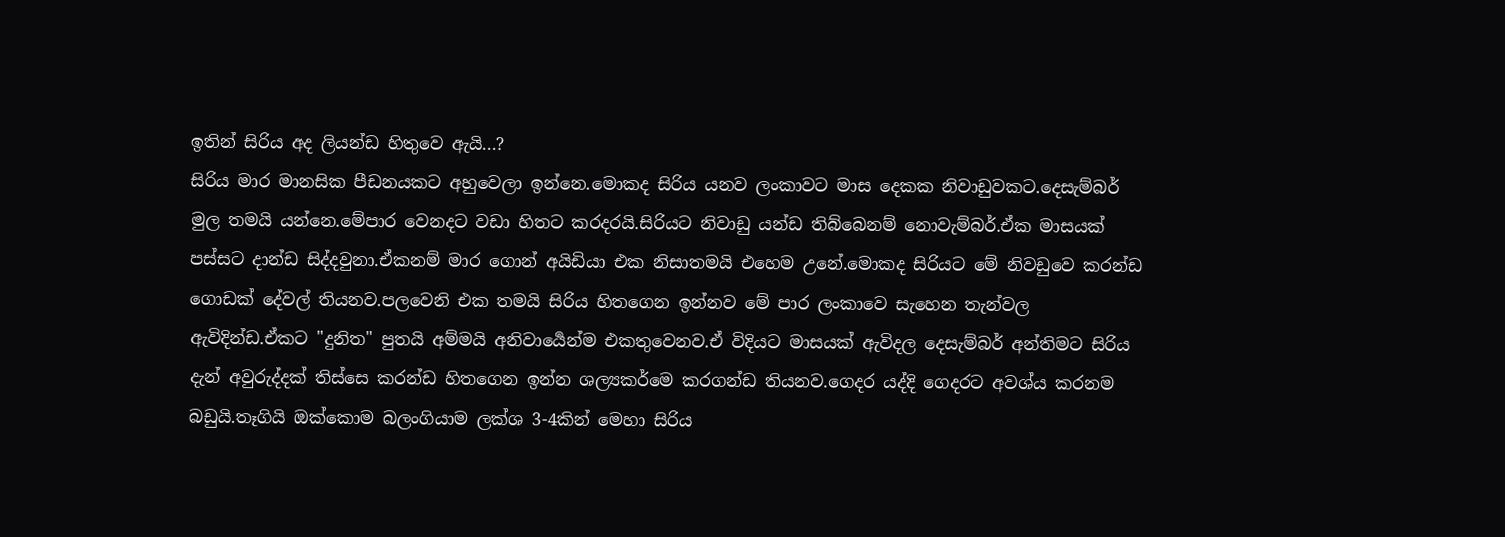ඉතින් සිරිය අද ලියන්ඩ හිතුවෙ ඇයි...?
සිරිය මාර මානසික පීඩනයකට අහුවෙලා ඉන්නෙ.මොකද සිරිය යනව ලංකාවට මාස දෙකක නිවාඩුවකට.දෙසැම්බර් මුල තමයි යන්නෙ.මේපාර වෙනදට වඩා හිතට කරදරයි.සිරියට නිවාඩු යන්ඩ තිබ්බෙනම් නොවැම්බර්.ඒක මාසයක් පස්සට දාන්ඩ සිද්දවුනා.ඒකනම් මාර ගොන් අයිඩියා එක නිසාතමයි එහෙම උනේ.මොකද සිරියට මේ නිවඩුවෙ කරන්ඩ ගොඩක් දේවල් තියනව.පලවෙනි එක තමයි සිරිය හිතගෙන ඉන්නව මේ පාර ලංකාවෙ සැහෙන තැන්වල ඇවිදින්ඩ.ඒකට "දුනිත" පුතයි අම්මයි අනිවාර්‍යෙන්ම එකතුවෙනව.ඒ විදියට මාසයක් ඇවිදල දෙසැම්බර් අන්තිමට සිරිය දැන් අවුරුද්දක් තිස්සෙ කරන්ඩ හිතගෙන ඉන්න ශල්‍යකර්මෙ කරගන්ඩ තියනව.ගෙදර යද්දි ගෙදරට අවශ්ය කරනම බඩුයි.තෑගියි ඔක්කොම බලංගියාම ලක්ශ 3-4කින් මෙහා සිරිය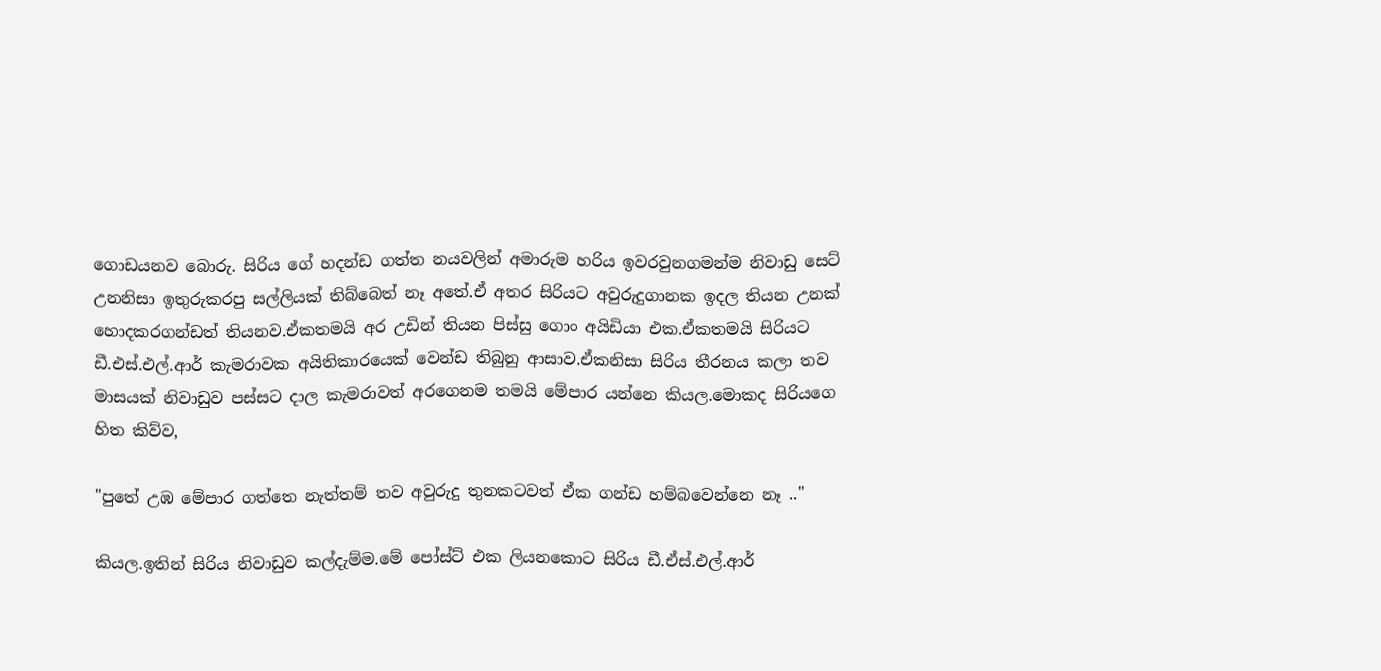ගොඩයනව බොරු. සිරිය ගේ හදන්ඩ ගත්ත නයවලින් අමාරුම හරිය ඉවරවුනගමන්ම නිවාඩු සෙට් උනනිසා ඉතුරුකරපු සල්ලියක් තිබ්බෙත් නෑ අතේ.ඒ අතර සිරියට අවුරුදුගානක ඉදල තියන උනක් හොදකරගන්ඩත් තියනව.ඒකතමයි අර උඩින් තියන පිස්සු ගොං අයිඩියා එක.ඒකතමයි සිරියට ඩී.එස්.එල්.ආර් කැමරාවක අයිතිකාරයෙක් වෙන්ඩ තිබුනු ආසාව.ඒකනිසා සිරිය තීරනය කලා තව මාසයක් නිවාඩුව පස්සට දාල කැමරාවත් අරගෙනම තමයි මේපාර යන්නෙ කියල.මොකද සිරියගෙ හිත කිව්ව,

"පුතේ උඹ මේපාර ගත්තෙ නැත්තම් තව අවුරුදු තුනකටවත් ඒක ගන්ඩ හම්බවෙන්නෙ නෑ .."

කියල.ඉතින් සිරිය නිවාඩුව කල්දැම්ම.මේ පෝස්ට් එක ලියනකොට සිරිය ඩී.ඒස්.එල්.ආර්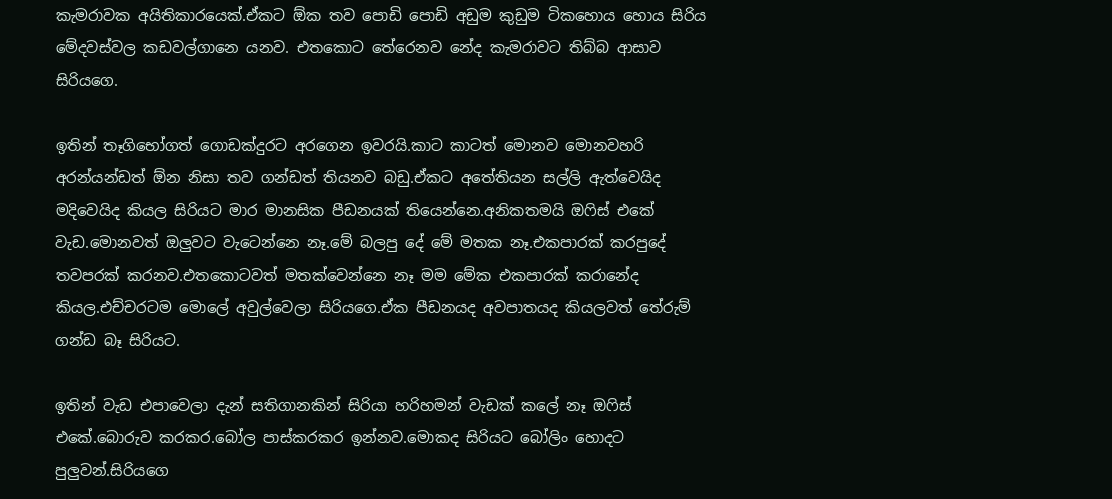කැමරාවක අයිතිකාරයෙක්.ඒකට ඕක තව පොඩි පොඩි අඩුම කුඩුම ටිකහොය හොය සිරිය මේදවස්වල කඩවල්ගානෙ යනව. එතකොට තේරෙනව නේද කැමරාවට තිබ්බ ආසාව සිරියගෙ.

ඉතින් තෑගිභෝගත් ගොඩක්දුරට අරගෙන ඉවරයි.කාට කාටත් මොනව මොනවහරි අරන්යන්ඩත් ඕන නිසා තව ගන්ඩත් තියනව බඩු.ඒකට අතේතියන සල්ලි ඇත්වෙයිද මදිවෙයිද කියල සිරියට මාර මානසික පීඩනයක් තියෙන්නෙ.අනිකතමයි ඔ‍ෆිස් එකේ වැඩ.මොනවත් ඔලුවට වැටෙන්නෙ නෑ.මේ බලපු දේ මේ මතක නෑ.එකපාරක් කරපුදේ තවපරක් කරනව.එතකොටවත් මතක්වෙන්නෙ නෑ මම මේක එකපාරක් කරානේද කියල.එච්චරටම මොලේ අවුල්වෙලා සිරියගෙ.ඒක පීඩනයද අවපාතයද කියලවත් තේරුම් ගන්ඩ බෑ සිරියට.

ඉතින් වැඩ එපාවෙලා දැන් සතිගානකින් සිරියා හරිහමන් වැඩක් කලේ නෑ ඔ‍ෆිස් එකේ.බොරුව කරකර.බෝල පාස්කරකර ඉන්නව.මොකද සිරියට බෝලිං හොදට පුලුවන්.සිරියගෙ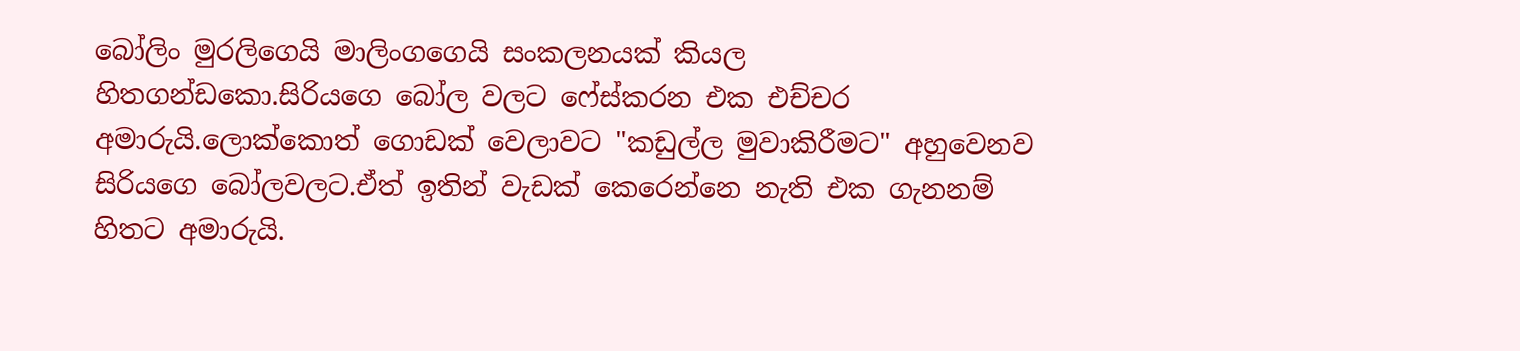බෝලිං මුරලිගෙයි මාලිංගගෙයි සංකලනයක් කියල හිතගන්ඩකො.සිරියගෙ බෝල වලට ෆේස්කරන එක එච්චර අමාරුයි.ලොක්කොත් ගොඩක් වෙලාවට "කඩුල්ල මුවාකිරීමට" අහුවෙනව සිරියගෙ බෝලවලට.ඒත් ඉතින් වැඩක් කෙරෙන්නෙ නැති එක ගැනනම් හිතට අමාරුයි.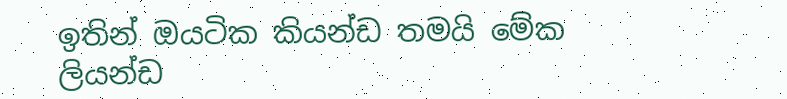ඉතින් ඔයටික කියන්ඩ තමයි මේක ලියන්ඩ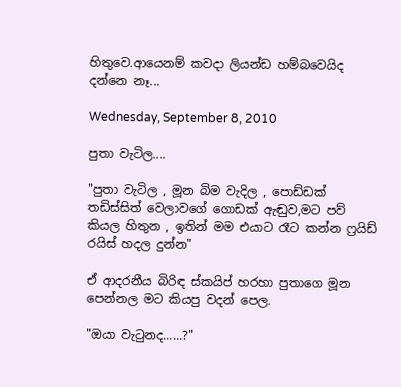හිතුවෙ.ආයෙනම් කවදා ලියන්ඩ හම්බවෙයිද දන්නෙ නෑ...

Wednesday, September 8, 2010

පුතා වැටිල....

"පුතා වැටිල , මූන බිම වැදිල , පොඩ්ඩක් තඩිස්සිත් වෙලාවගේ ගොඩක් ඇඬුව,මට පව් කියල හිතුන , ඉතින් මම එයාට රෑට කන්න ෆ්‍රයිඩ් රයිස් හදල දුන්න"

ඒ ආදරනීය බිරිඳ ස්කයිප් හරහා පුතාගෙ මූන පෙන්නල මට කියපු වදන් පෙල.

"ඔයා වැ‍ටුනද......?"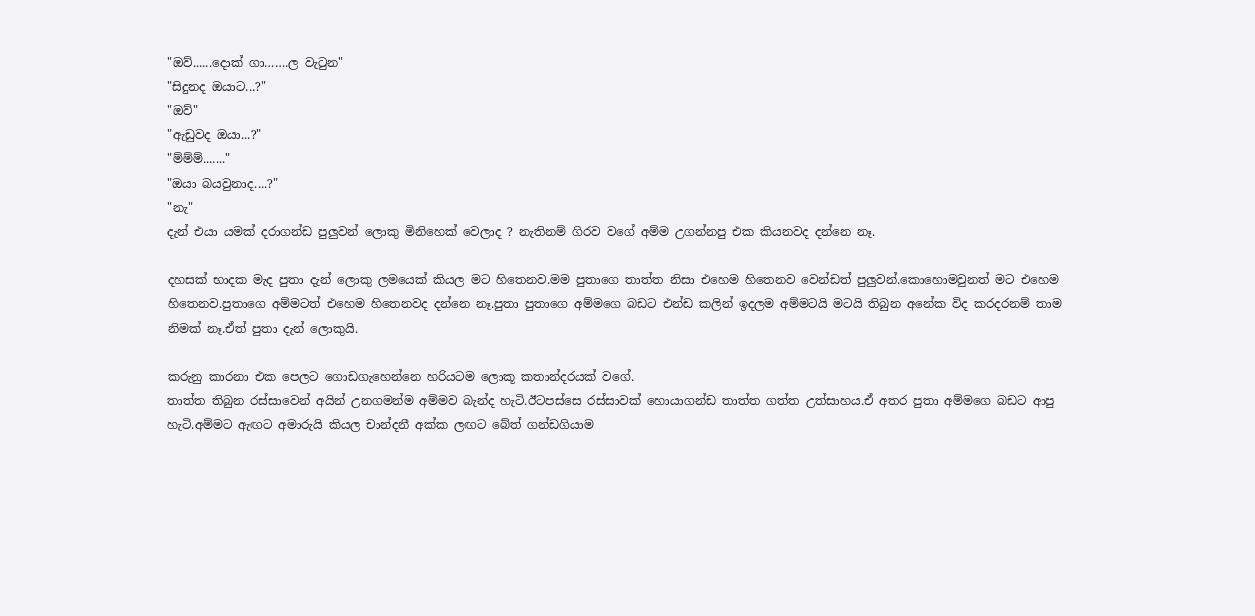"ඔව්......දොක් ගා…….ල වැ‍ටුන"
"සිදුනද ඔයාට...?"
"ඔව්"
"ඇඩුවද ඔයා...?"
"ම්ම්ම්......."
"ඔයා බයවුනාද....?"
"නැ"
දැන් එයා යමක් දරාගන්ඩ පුලුවන් ලොකු මිනිහෙක් වෙලාද ? නැතිනම් ගිරව වගේ අම්ම උගන්නපු එක කියනවද දන්නෙ නෑ.

දහසක් භාදක මැද පුතා දැන් ලොකු ලමයෙක් කියල මට හිතෙනව.මම පුතාගෙ තාත්ත නිසා එහෙම හිතෙනව වෙන්ඩත් පුලුවන්.කොහොමවුනත් මට එහෙම හිතෙනව.පුතාගෙ අම්මටත් එහෙම හිතෙනවද දන්නෙ නෑ.පුතා පුතාගෙ අම්මගෙ බඩට එන්ඩ කලින් ඉදලම අම්මටයි මටයි තිබුන අනේක විද කරදරනම් තාම නිමක් නෑ.ඒත් පුතා දැන් ලොකුයි.

කරුනු කාරනා එක පෙලට ගොඩගැහෙන්නෙ හරියටම ලොකූ කතාන්දරයක් වගේ.
තාත්ත තිබුන රස්සාවෙන් අයින් උනගමන්ම අම්මව බැන්ද හැටි.ඊටපස්සෙ රස්සාවක් හොයාගන්ඩ තාත්ත ගත්ත උත්සාහය.ඒ අතර පුතා අම්මගෙ බඩට ආපු හැටි.අම්මට ඇඟට අමාරුයි කියල චාන්දනී අක්ක ලඟට බේත් ගන්ඩගියාම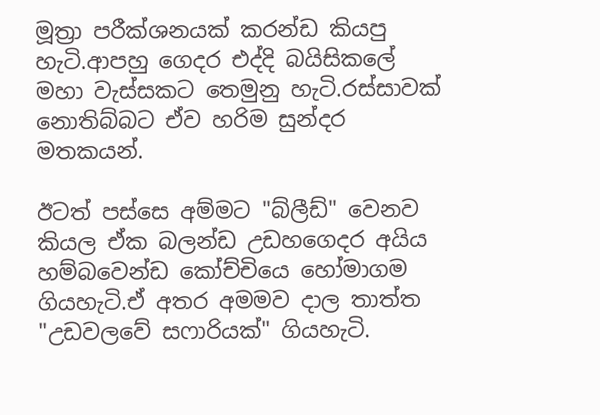මූත්‍රා පරීක්ශනයක් කරන්ඩ කියපු හැටි.ආපහු ගෙදර එද්දි බයිසිකලේ මහා වැස්සකට තෙමුනු හැටි.රස්සාවක් නොතිබ්බට ඒව හරිම සුන්දර මතකයන්.

ඊටත් පස්සෙ අම්මට "බ්ලීඩ්" වෙනව කියල ඒක බලන්ඩ උඩහගෙදර අයිය හම්බවෙන්ඩ කෝච්චියෙ හෝමාගම ගියහැටි.ඒ අතර අමමව දාල තාත්ත "උඩවලවේ සෆාරියක්" ගියහැටි.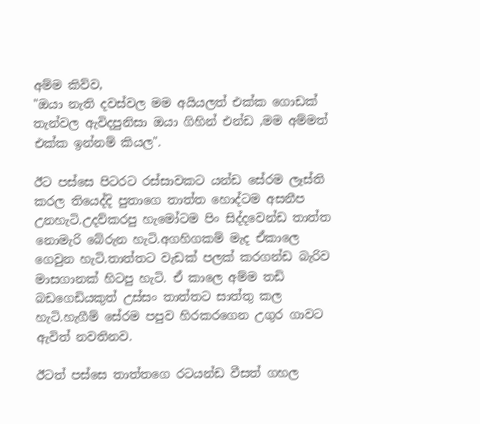අම්ම කිව්ව,
"ඔයා නැති දවස්වල මම අයියලත් එක්ක ගොඩක් තැන්වල ඇවිදපුනිසා ඔයා ගිහින් එන්ඩ ,මම අම්මත් එක්ක ඉන්නම් කියල".

ඊට පස්සෙ පිටරට රස්සාවකට යන්ඩ සේරම ලෑස්ති කරල තියෙද්දි පුතාගෙ තාත්ත හොද්ටම අසනීප උනහැටි.උදව්කරපු හැමෝටම පිං සිද්දවෙන්ඩ තාත්ත නොමැරි බේරුන හැටි.අගහිගකම් මැද ඒකාලෙ ගෙවුන හැටි.තාත්තට වැඩක් පලක් කරගන්ඩ බැරිව මාසගානක් හිටපු හැටි. ඒ කාලෙ අම්ම තඩි බඩගෙඩියකුත් උස්සං තාත්තට සාත්තු කල හැටි.හැගීම් සේරම පපුව හිරකරගෙන උගුර ගාවට ඇවිත් නවතිනව.

ඊටත් පස්සෙ තාත්තගෙ රටයන්ඩ වීසත් ගහල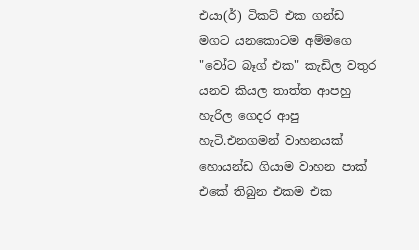එයා(ර්) ටිකට් එක ගන්ඩ මගට යනකොටම අම්මගෙ "වෝට බෑග් එක" කැඩිල වතුර යනව කියල තාත්ත ආපහු හැරිල ගෙදර ආපු හැටි.එනගමන් වාහනයක් හොයන්ඩ ගියාම වාහන පාක් එකේ තිබුන එකම එක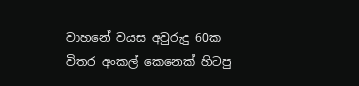වාහනේ වයස අවුරුදු 60ක විතර අංකල් කෙනෙක් හිටපු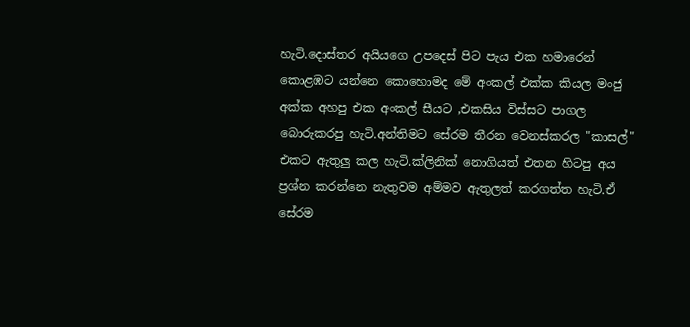හැටි.දොස්තර අයියගෙ උපදෙස් පිට පැය එක හමාරෙන් කොළඹට යන්නෙ කොහොමද මේ අංකල් එක්ක කියල මංජු අක්ක අහපු එක අංකල් සීයට ,එකසිය විස්සට පාගල බොරුකරපු හැටි.අන්තිමට සේරම තීරන වෙනස්කරල "කාසල්" එකට ඇතුලු කල හැටි.ක්ලිනික් නොගියත් එතන හිටපු අය ප්‍රශ්න කරන්නෙ නැතුවම අම්මව ඇතුලත් කරගත්ත හැටි.ඒ සේරම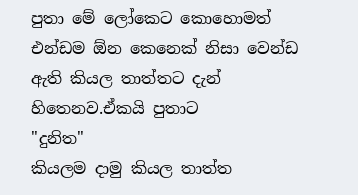පුතා මේ ලෝකෙට කොහොමත් එන්ඩම ඕන කෙනෙක් නිසා වෙන්ඩ ඇති කියල තාත්තට දැන් හිතෙනව.ඒකයි පුතාට
"දුනිත"
කියලම දාමු කියල තාත්ත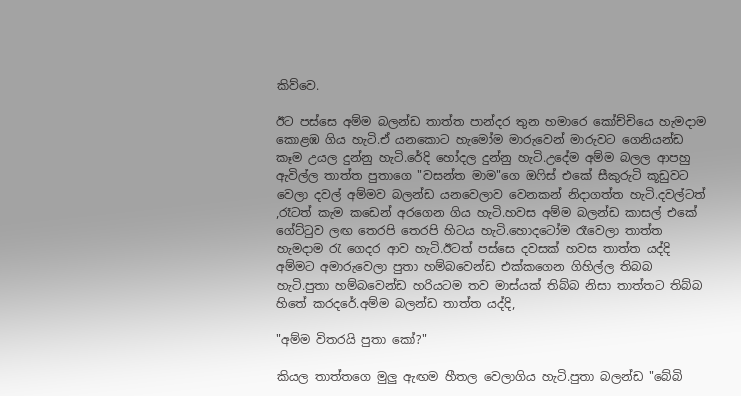කිව්වෙ.

ඊට පස්සෙ අම්ම බලන්ඩ තාත්ත පාන්දර තුන හමාරෙ කෝච්චියෙ හැමදාම කොළඹ ගිය හැටි.ඒ යනකොට හැමෝම මාරුවෙන් මාරුවට ගෙනියන්ඩ කෑම උයල දුන්නු හැටි.රේදි හෝදල දුන්නු හැටි.උදේම අම්ම බලල ආපහු ඇවිල්ල තාත්ත පුතාගෙ "වසන්ත මාම"ගෙ ඔ‍ෆිස් එකේ සීකුරුටි කූඩුවට වෙලා දවල් අම්මව බලන්ඩ යනවෙලාව වෙනකන් නිදාගත්ත හැටි.දවල්ටත් ,රෑටත් කැම කඩෙන් අරගෙන ගිය හැටි.හවස අම්ම බලන්ඩ කාසල් එකේ ගේට්‍ටුව ලඟ තෙරපි තෙරපි හිටය හැටි.හොදටෝම රෑවෙලා තාත්ත හැමදාම ‍රැ ගෙදර ආව හැටි.ඊටත් පස්සෙ දවසක් හවස තාත්ත යද්දි අම්මට අමාරුවෙලා පුතා හම්බවෙන්ඩ එක්කගෙන ගිහිල්ල තිබබ හැටි.පුතා හම්බවෙන්ඩ හරියටම තව මාස්යක් තිබ්බ නිසා තාත්තට තිබ්බ හිතේ කරදරේ.අම්ම බලන්ඩ තාත්ත යද්දි,

"අම්ම විතරයි පුතා කෝ?"

කියල තාත්තගෙ මුලු ඇඟම හීතල වෙලාගිය හැටි.පුතා බලන්ඩ "බේබි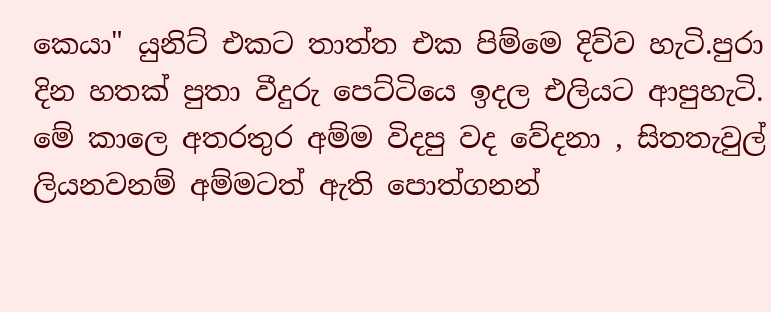කෙයා" යුනිට් එකට තාත්ත එක පිම්මෙ දිව්ව හැටි.පුරා දින හතක් පුතා වීදුරු පෙට්ටියෙ ඉදල එලියට ආපුහැටි. මේ කාලෙ අතරතුර අම්ම විදපු වද වේදනා , සිතතැවුල් ලියනවනම් අම්මටත් ඇති පොත්ගනන්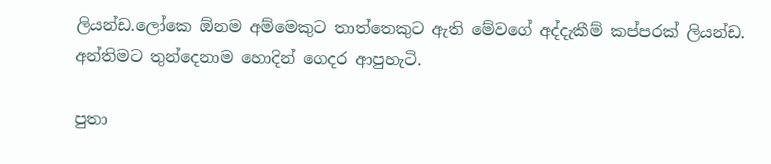ලියන්ඩ.ලෝකෙ ඕනම අම්මෙකුට තාත්තෙකුට ඇති මේවගේ අද්දැකීම් කප්පරක් ලියන්ඩ.
අන්තිමට තුන්දෙනාම හොදින් ගෙදර ආපුහැටි.

පුතා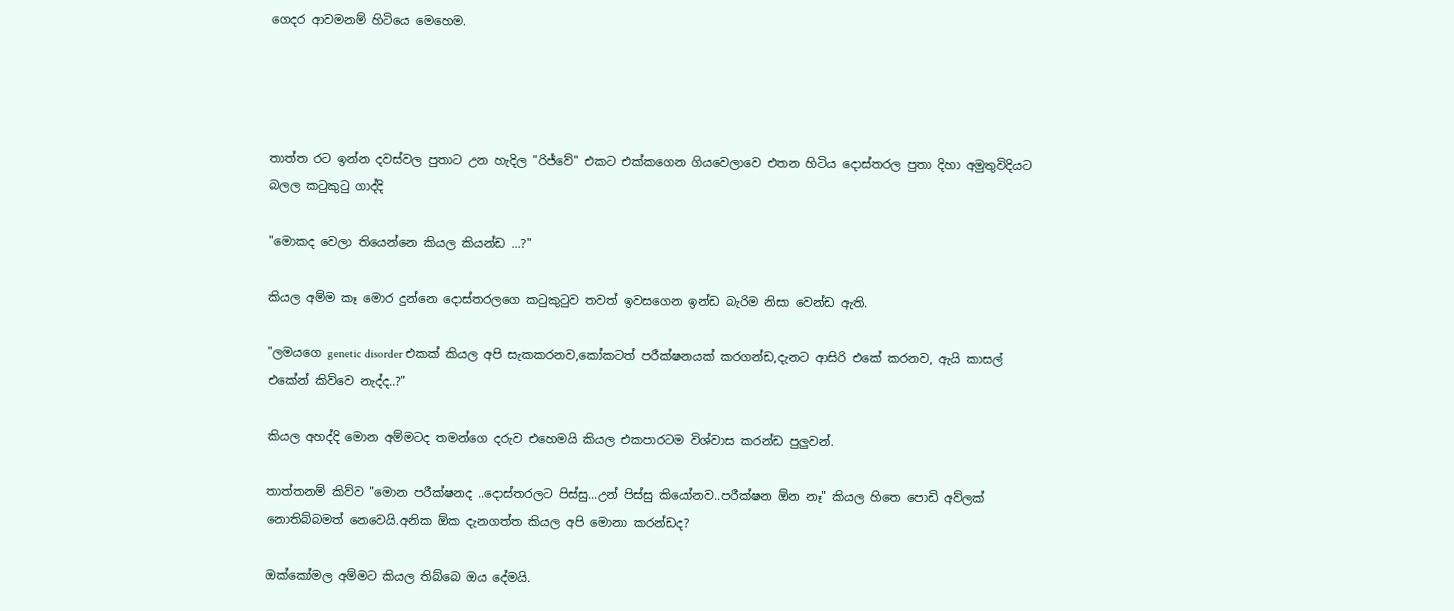ගෙදර ආවමනම් හිටියෙ මෙහෙම.




තාත්ත රට ඉන්න දවස්වල පුතාට උන හැදිල "රිජ්වේ" එකට එක්කගෙන ගියවෙලාවෙ එතන හිටිය දොස්තරල පුතා දිහා අමුතුවිදියට බලල ක‍ටුකු‍ටු ගාද්දි

"මොකද වෙලා තියෙන්නෙ කියල කියන්ඩ ...?"

කියල අම්ම කෑ මොර දුන්නෙ දොස්තරලගෙ ක‍ටුකු‍ටුව තවත් ඉවසගෙන ඉන්ඩ බැරිම නිසා වෙන්ඩ ඇති.

"ලමයගෙ genetic disorder එකක් කියල අපි සැකකරනව,කෝකටත් පරීක්ෂනයක් කරගන්ඩ,දැනට ආසිරි එකේ කරනව, ඇයි කාසල් එකේන් කිව්වෙ නැද්ද..?"

කියල අහද්දි මොන අම්මටද තමන්ගෙ දරුව එහෙමයි කියල එකපාරටම විශ්වාස කරන්ඩ පුලුවන්.

තාත්තනම් කිව්ව "මොන පරීක්ෂනද ..දොස්තරලට පිස්සු...උන් පිස්සු කියෝනව..පරීක්ෂන ඕන නෑ" කියල හිතෙ පොඩි අව්ලක් නොතිබ්බමත් නෙවෙයි.අනික ඕක දැනගත්ත කියල අපි මොනා කරන්ඩද?

ඔක්කෝමල අම්මට කියල තිබ්බෙ ඔය දේමයි.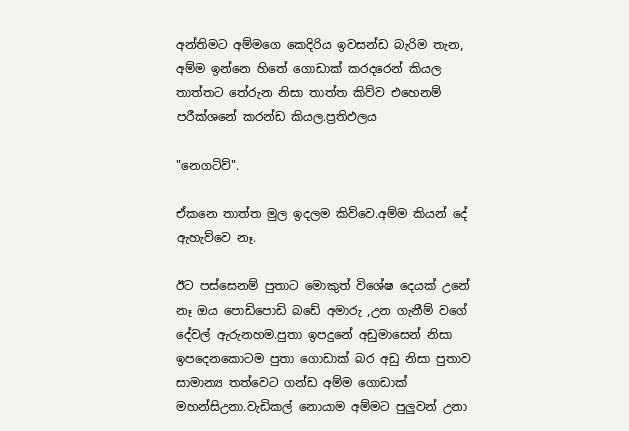අන්තිමට අම්මගෙ කෙදිරිය ඉවසන්ඩ බැරිම තැන, අම්ම ඉන්නෙ හිතේ ගොඩාක් කරදරෙන් කියල තාත්තට තේරුන නිසා තාත්ත කිව්ව එහෙනම් පරීක්ශනේ කරන්ඩ කියල.ප්‍රතිඵලය

"නෙගටිව්".

ඒකනෙ තාත්ත මුල ඉදලම කිව්වෙ.අම්ම කියන් දේ ඇහැව්වෙ නෑ.

ඊට පස්සෙනම් පුතාට මොකුත් විශේෂ දෙයක් උනේ නෑ ඔය පොඩිපොඩි බඩේ අමාරු ,උන ගැනීම් වගේ දේවල් ඇරුනහම.පුතා ඉපදුනේ අඩුමාසෙන් නිසා ඉපදෙනකොටම පුතා ගොඩාක් බර අඩු නිසා පුතාව සාමාන්‍ය තත්වෙට ගන්ඩ අම්ම ගොඩාක් මහන්සිඋනා.වැඩිකල් නොයාම අම්මට පුලුවන් උනා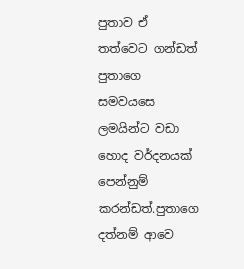පුතාව ඒ තත්වෙට ගන්ඩත් පුතාගෙ සමවයසෙ ලමයින්ට වඩා හොද වර්දනයක් පෙන්නුම් කරන්ඩත්.පුතාගෙ දත්නම් ආවෙ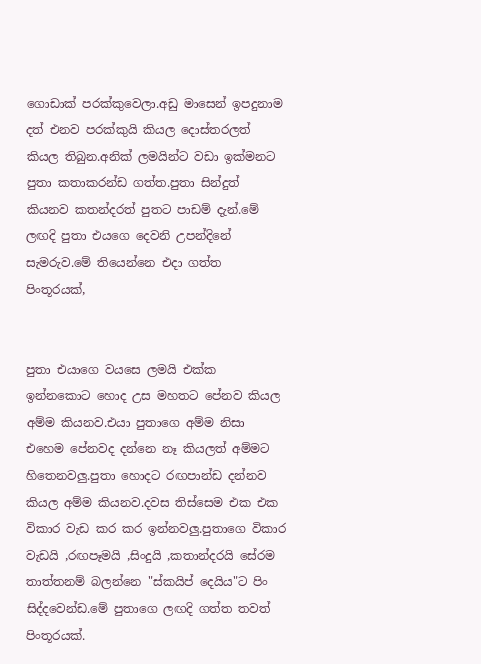ගොඩාක් පරක්කුවෙලා.අඩු මාසෙන් ඉපදුනාම දත් එනව පරක්කුයි කියල දොස්තරලත් කියල තිබුන.අනික් ලමයින්ට වඩා ඉක්මනට පුතා කතාකරන්ඩ ගත්ත.පුතා සින්දුත් කියනව කතන්දරත් පුතට පාඩම් දැන්.මේ ලඟදි පුතා එයගෙ දෙවනි උපන්දිනේ සැමරුව.මේ තියෙන්නෙ එදා ගත්ත පිංතූරයක්,


පුතා එයාගෙ වයසෙ ලමයි එක්ක ඉන්නකොට හොද උස මහතට පේනව කියල අම්ම කියනව.එයා පුතාගෙ අම්ම නිසා එහෙම පේනවද දන්නෙ නෑ කියලත් අම්මට හිතෙනවලු.පුතා හොදට රඟපාන්ඩ දන්නව කියල අම්ම කියනව.දවස තිස්සෙම එක එක විකාර වැඩ කර කර ඉන්නවලු.පුතාගෙ විකාර වැඩයි ,රඟපෑමයි ,සිංදුයි ,කතාන්දරයි සේරම තාත්තනම් බලන්නෙ "ස්කයිප් දෙයිය"ට පිං සිද්දවෙන්ඩ.මේ පුතාගෙ ලඟදි ගත්ත තවත් පිංතූරයක්.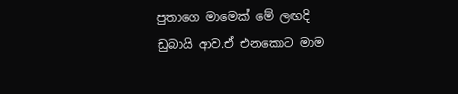පුතාගෙ මාමෙක් මේ ලඟදි ඩුබායි ආව.ඒ එනකොට මාම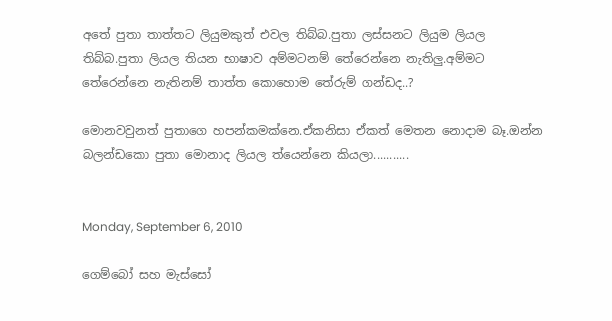අතේ පුතා තාත්තට ලියුමකුත් එවල තිබ්බ.පුතා ලස්සනට ලියුම ලියල තිබ්බ.පුතා ලියල තියන භාෂාව අම්මටනම් තේරෙන්නෙ නැතිලු.අම්මට තේරෙන්නෙ නැතිනම් තාත්ත කොහොම තේරුම් ගන්ඩද..?

මොනවවුනත් පුතාගෙ හපන්කමක්නෙ.ඒකනිසා ඒකත් මෙතන නොදාම බෑ.ඔන්න බලන්ඩකො පුතා මොනාද ලියල ත්යෙන්නෙ කියලා...........


Monday, September 6, 2010

ගෙම්බෝ සහ මැස්සෝ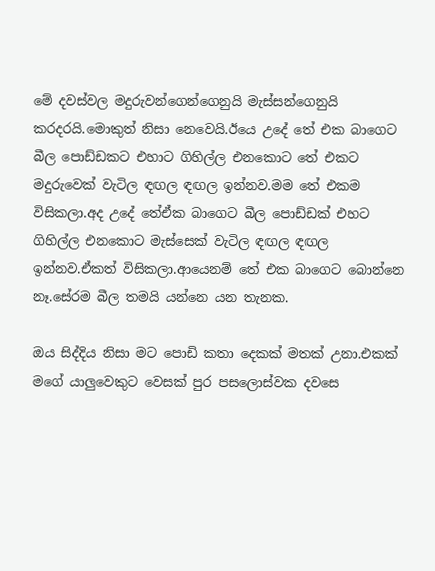මේ දවස්වල මදුරුවන්ගෙන්ගෙනුයි මැස්සන්ගෙනුයි කරදරයි.මොකුත් නිසා නෙවෙයි.ඊයෙ උදේ තේ එක බාගෙට බීල පොඩ්ඩකට එහාට ගිහිල්ල එනකොට තේ එකට මදුරුවෙක් වැටිල ඳඟල ඳඟල ඉන්නව.මම තේ එකම විසිකලා.අද උදේ තේඒක බාගෙට බීල පොඩ්ඩක් එහට ගිහිල්ල එනකොට මැස්සෙක් වැටිල ඳඟල ඳඟල ඉන්නව.ඒකත් විසිකලා.ආයෙනම් තේ එක බාගෙට බොන්නෙ නෑ.සේරම බීල තමයි යන්නෙ යන තැනක.

ඔය සිද්දිය නිසා මට පොඩි කතා දෙකක් මතක් උනා.එකක් මගේ යාලුවෙකුට වෙසක් පුර පසලොස්වක දවසෙ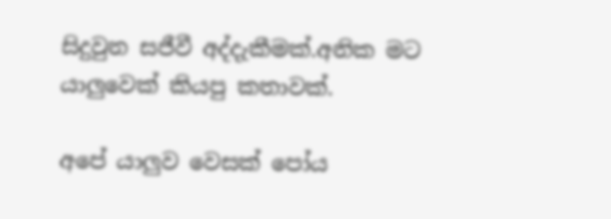සිදුවුන සජීවී අද්දැකීමක්.අනික මට යාලුවෙක් කියපු කතාවක්.

අපේ යාලුව වෙසක් පෝය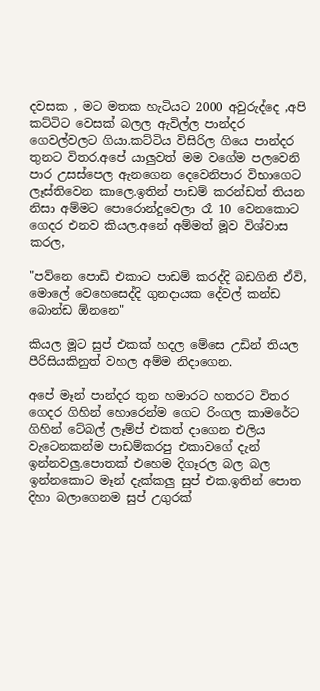දවසක , මට මතක හැටියට 2000 අවුරුද්දෙ ,අපි කට්ටිට වෙසක් බලල ඇවිල්ල පාන්දර ගෙවල්වලට ගියා.කට්ටිය විසිරිල ගියෙ පාන්දර තුනට විතර.අපේ යාලුවත් මම වගේම පලවෙනි පාර උසස්පෙල ඇනගෙන දෙවෙනිපාර විභාගෙට ලෑස්තිවෙන කාලෙ.ඉතින් පාඩම් කරන්ඩත් තියන නිසා අම්මට පොරොන්දුවෙලා රෑ 10 වෙනකොට ගෙදර එනව කියල.අනේ අම්මත් මූව විශ්වාස කරල,

"පව්නෙ පොඩි එකාට පාඩම් කරද්දි බඩගිනි ඒවි, මොලේ වෙහෙසෙද්දි ගුනදායක දේවල් කන්ඩ බොන්ඩ ඕනනෙ"

කියල මූට සුප් එකක් හදල මේසෙ උඩින් තියල පීරිසියකිනුත් වහල අම්ම නිදාගෙන.

අපේ මෑන් පාන්දර තුන හමාරට හතරට විතර ගෙදර ගිහින් හොරෙන්ම ගෙට රිංගල කාමරේට ගිහින් ටේබල් ලෑම්ප් එකත් දාගෙන එලිය වැටෙනකන්ම පාඩම්කරපු එකාවගේ දැන් ඉන්නවලු.පොතක් එහෙම දිගෑරල බල බල ඉන්නකොට මෑන් දැක්කලු සුප් එක.ඉතින් පොත දිහා බලාගෙනම සුප් උගුරක්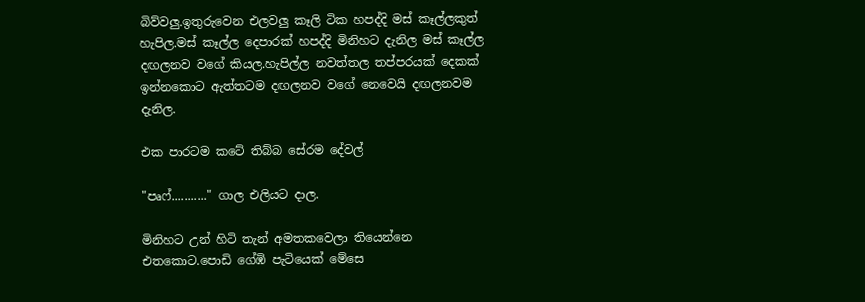බිව්වලු.ඉතුරුවෙන එලවලු කෑලි ටික හපද්දි මස් කෑල්ලකුත් හැපිල.මස් කෑල්ල දෙපාරක් හපද්දි මිනිහට දැනිල මස් කෑල්ල දඟලනව වගේ කියල.හැපිල්ල නවත්තල තප්පරයක් දෙකක් ඉන්නකොට ඇත්තටම දඟලනව වගේ නෙවෙයි දඟලනවම දැනිල.

එක පාරටම කටේ තිබ්බ සේරම දේවල්

"පෘෆ්..........." ගාල එලියට දාල.

මිනිහට උන් හිටි තැන් අමතකවෙලා තියෙන්නෙ එතකොට.පොඩි ගේඹි පැටියෙක් මේසෙ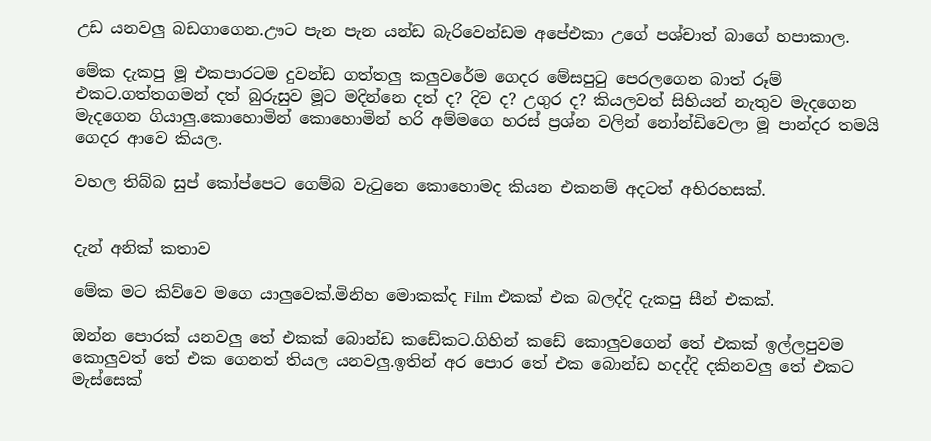උඩ යනවලු බඩගාගෙන.ඌට පැන පැන යන්ඩ බැරිවෙන්ඩම අපේඑකා උගේ පශ්චාත් බාගේ හපාකාල.

මේක දැකපු මූ එකපාරටම දුවන්ඩ ගත්තලු කලුවරේම ගෙදර මේසපු‍ටු පෙරලගෙන බාත් රූම් එකට.ගත්තගමන් දත් බුරුසුව මූට මදින්නෙ දත් ද? දිව ද? උගුර ද? කියලවත් සිහියන් නැතුව මැදගෙන මැදගෙන ගියාලු.කොහොමින් කොහොමින් හරි අම්මගෙ හරස් ප්‍රශ්න වලින් නෝන්ඩිවෙලා මූ පාන්දර තමයි ගෙදර ආවෙ කියල.

වහල තිබ්බ සුප් කෝප්පෙට ගෙම්බ වැ‍ටුනෙ කොහොමද කියන එකනම් අදටත් අභිරහසක්.


දැන් අනික් කතාව

මේක මට කිව්වෙ මගෙ යාලුවෙක්.මිනිහ මොකක්ද ‍‍Film එකක් එක බලද්දි දැකපු සීන් එකක්.

ඔන්න පොරක් යනවලු තේ එකක් බොන්ඩ කඩේකට.ගිහින් කඩේ කොලුවගෙන් තේ එකක් ඉල්ලපුවම කොලුවත් තේ එක ගෙනත් තියල යනවලු.ඉතින් අර පොර තේ එක බොන්ඩ හදද්දි දකිනවලු තේ එකට මැස්සෙක්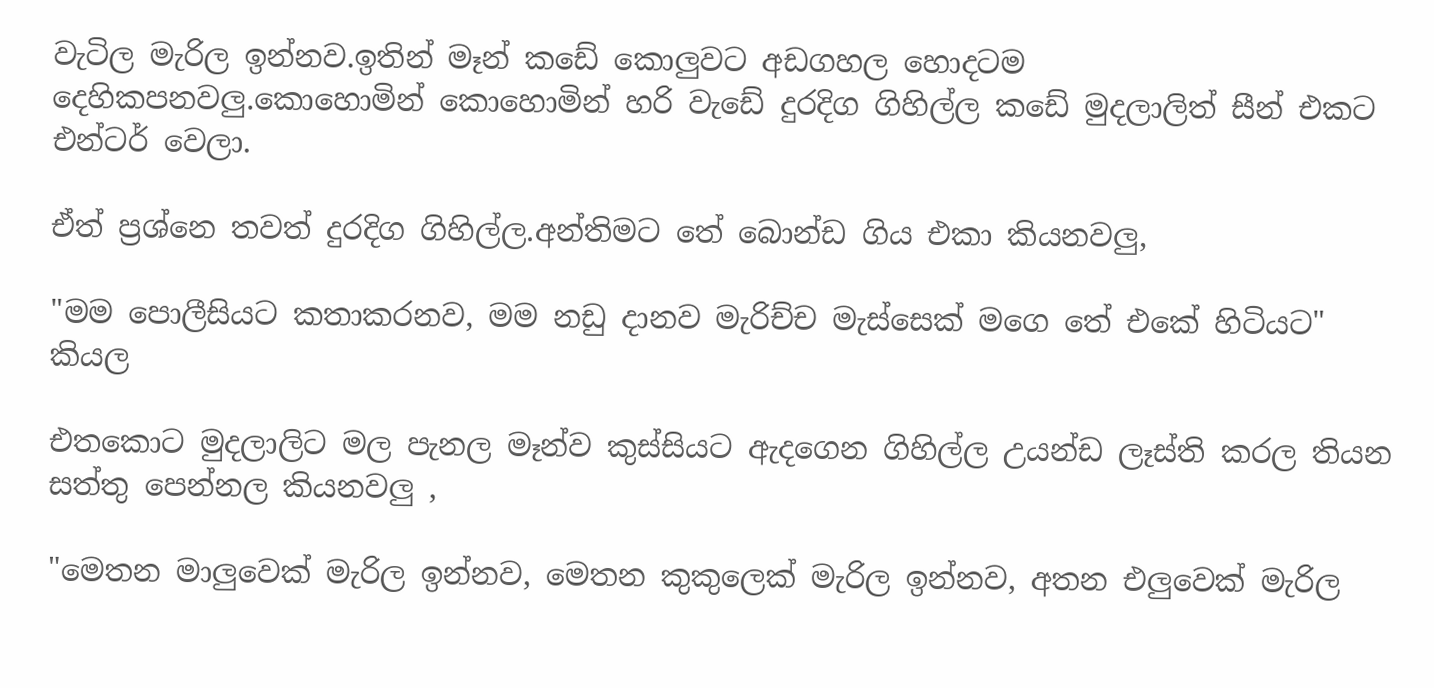වැටිල මැරිල ඉන්නව.ඉතින් මෑන් කඩේ කොලුවට අඩගහල හොදටම දෙහිකපනවලු.කොහොමින් කොහොමින් හරි වැඩේ දුරදිග ගිහිල්ල කඩේ මුදලාලිත් සීන් එකට එන්ටර් වෙලා.

ඒත් ප්‍රශ්නෙ තවත් දුරදිග ගිහිල්ල.අන්තිමට තේ බොන්ඩ ගිය එකා කියනවලු,

"මම පොලීසියට කතාකරනව, මම නඩු දානව මැරිච්ච මැස්සෙක් මගෙ තේ එකේ හිටියට" කියල

එතකොට මුදලාලිට මල පැනල මෑන්ව කුස්සියට ඇදගෙන ගිහිල්ල උයන්ඩ ලෑස්ති කරල තියන සත්තු පෙන්නල කියනවලු ,

"මෙතන මාලුවෙක් මැරිල ඉන්නව, මෙතන කුකුලෙක් මැරිල ඉන්නව, අතන එලුවෙක් මැරිල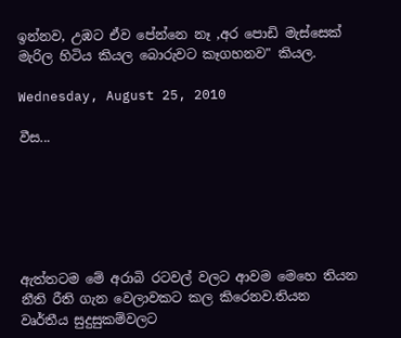ඉන්නව, උඹට ඒව පේන්නෙ නෑ ,අර පොඩි මැස්සෙක් මැරිල හිටිය කියල බොරුවට කෑගහනව" කියල.

Wednesday, August 25, 2010

වීස...






ඇත්තටම මේ අරාබි රටවල් වලට ආවම මෙහෙ තියන නීති රීති ගැන වෙලාවකට කල කිරෙනව.තියන වෘර්තීය සුදුසුකම්වලට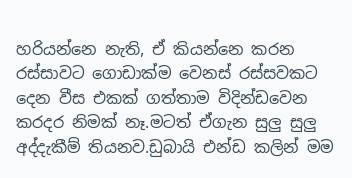හරියන්නෙ නැති, ඒ කියන්නෙ කරන රස්සාවට ගොඩාක්ම වෙනස් රස්සවකට දෙන වීස එකක් ගත්තාම විදින්ඩවෙන කරදර නිමක් නෑ.මටත් ඒගැන සුලු සුලු අද්දැකීම් තියනව.ඩුබායි එන්ඩ කලින් මම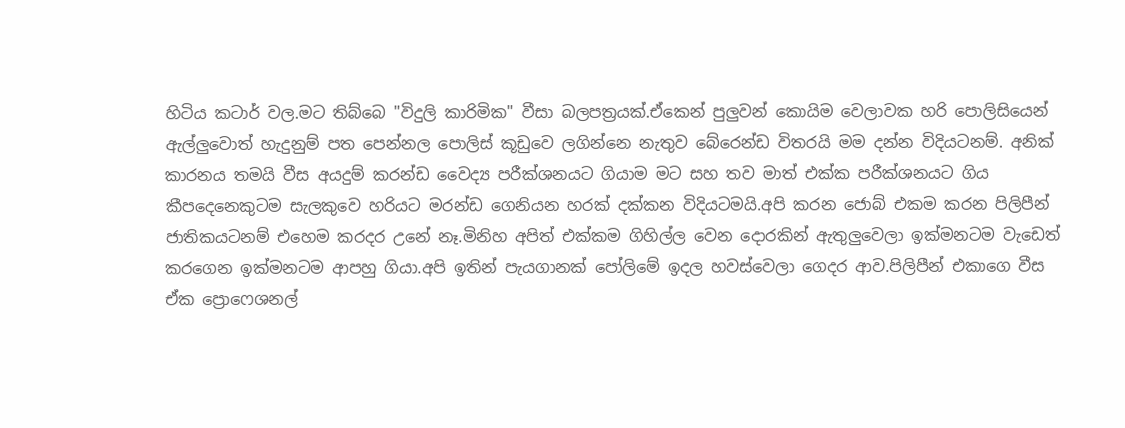හිටිය කටාර් වල.මට තිබ්බෙ "විදුලි කාරිමික" වීසා බලපත්‍රයක්.ඒකෙන් පුලුවන් කොයිම වෙලාවක හරි පොලිසියෙන් ඇල්ලුවොත් හැදුනුම් පත පෙන්නල පොලිස් කූඩුවෙ ලගින්නෙ නැතුව බේරෙන්ඩ විතරයි මම දන්න විදියටනම්. අනික් කාරනය තමයි වීස අයදුම් කරන්ඩ වෛද්‍ය පරීක්ශනයට ගියාම මට සහ තව මාත් එක්ක පරීක්ශනයට ගිය කීපදෙනෙකුටම සැලකුවෙ හරියට මරන්ඩ ගෙනියන හරක් දක්කන විදියටමයි.අපි කරන ජොබ් එකම කරන පිලිපීන් ජාතිකයටනම් එහෙම කරදර උනේ නෑ.මිනිහ අපිත් එක්කම ගිහිල්ල වෙන දොරකින් ඇතුලුවෙලා ඉක්මනටම වැඩෙත් කරගෙන ඉක්මනටම ආපහු ගියා.අපි ඉතින් පැයගානක් පෝලිමේ ඉදල හවස්වෙලා ගෙදර ආව.පිලිපීන් එකාගෙ වීස ඒක ප්‍රොෆෙශනල්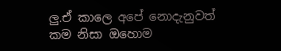ලු.ඒ කාලෙ අපේ නොදැනුවත් කම නිසා ඔහොම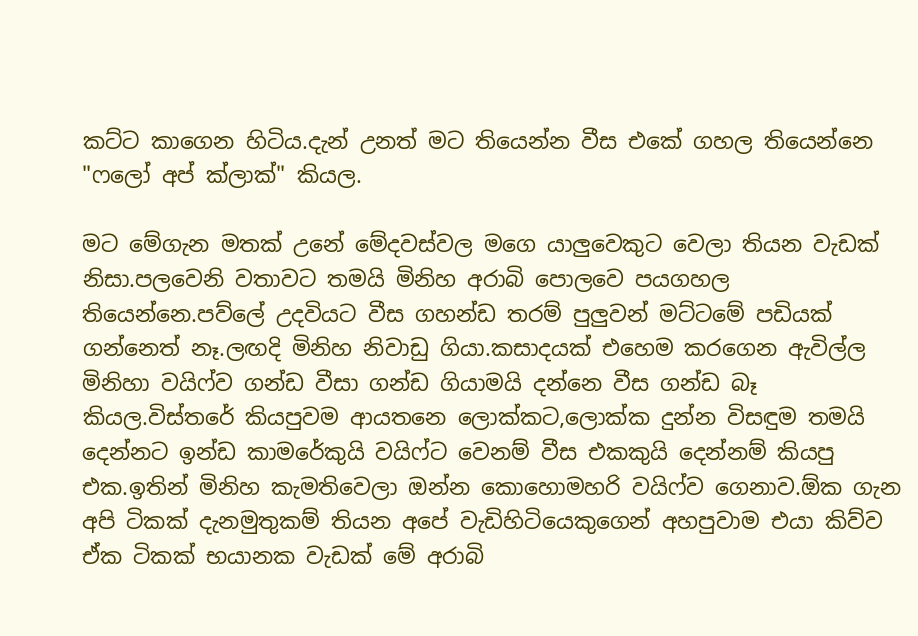කට්ට කාගෙන හිටිය.දැන් උනත් මට තියෙන්න වීස එකේ ගහල තියෙන්නෙ "ෆලෝ අප් ක්ලාක්" කියල.

මට මේගැන මතක් උනේ මේදවස්වල මගෙ යාලුවෙකුට වෙලා තියන වැඩක් නිසා.පලවෙනි වතාවට තමයි මිනිහ අරාබි පොලවෙ පයගහල තියෙන්නෙ.පව්ලේ උදවියට වීස ගහන්ඩ තරම් පුලුවන් මට්ටමේ පඩියක් ගන්නෙත් නෑ.ලඟදි මිනිහ නිවාඩු ගියා.කසාදයක් එහෙම කරගෙන ඇවිල්ල මිනිහා වයිෆ්ව ගන්ඩ වීසා ගන්ඩ ගියාමයි දන්නෙ වීස ගන්ඩ බෑ කියල.විස්තරේ කියපුවම ආයතනෙ ලොක්කට,ලොක්ක දුන්න විසඳුම තමයි දෙන්නට ඉන්ඩ කාමරේකුයි වයිෆ්ට වෙනම් වීස එකකුයි දෙන්නම් කියපු එක.ඉතින් මිනිහ කැමතිවෙලා ඔන්න කොහොමහරි වයිෆ්ව ගෙනාව.ඕක ගැන අපි ටිකක් දැනමුතුකම් තියන අපේ වැඩිහිටියෙකුගෙන් අහපුවාම එයා කිව්ව ඒක ටිකක් භයානක වැඩක් මේ අරාබි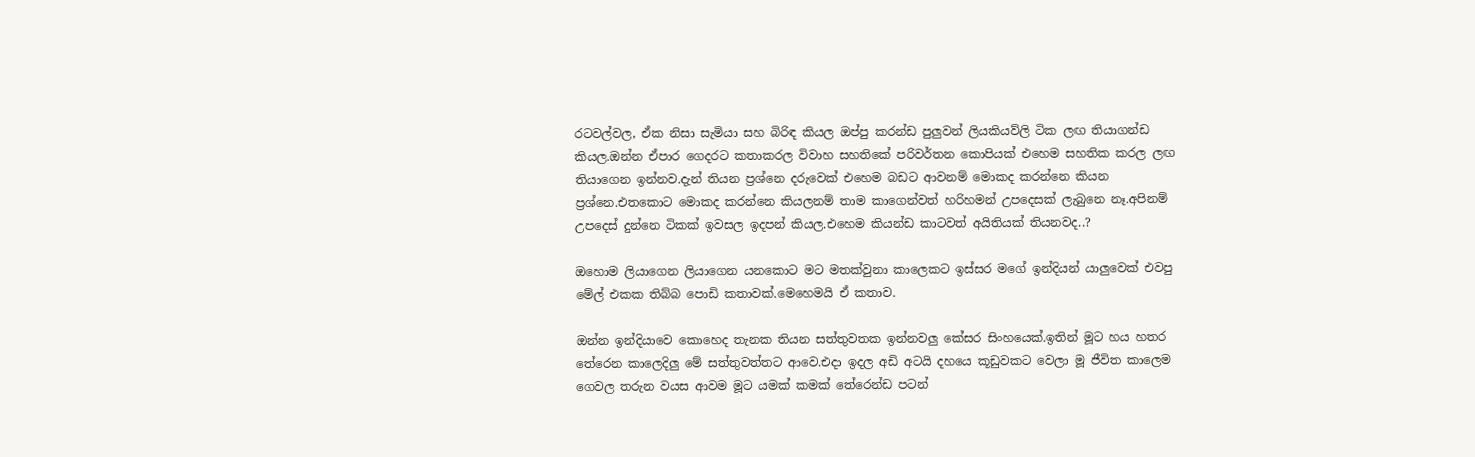රටවල්වල, ඒක නිසා සැමියා සහ බිරිඳ කියල ඔප්පු කරන්ඩ පුලුවන් ලියකියව්ලි ටික ලඟ තියාගන්ඩ කියල.ඔන්න ඒපාර ගෙදරට කතාකරල විවාහ සහතිකේ පරිවර්තන කොපියක් එහෙම සහතික කරල ලඟ තියාගෙන ඉන්නව.දැන් තියන ප්‍රශ්නෙ දරුවෙක් එහෙම බඩට ආවනම් මොකද කරන්නෙ කියන ප්‍රශ්නෙ.එතකොට මොකද කරන්නෙ කියලනම් තාම කාගෙන්වත් හරිහමන් උපදෙසක් ලැබුනෙ නෑ.අපිනම් උපදෙස් දුන්නෙ ටිකක් ඉවසල ඉදපන් කියල.එහෙම කියන්ඩ කාටවත් අයිතියක් තියනවද..?

ඔහොම ලියාගෙන ලියාගෙන යනකොට මට මතක්වුනා කාලෙකට ඉස්සර මගේ ඉන්දියන් යාලුවෙක් එවපු මේල් එකක තිබ්බ පොඩි කතාවක්.මෙහෙමයි ඒ කතාව.

ඔන්න ඉන්දියාවෙ කොහෙද තැනක තියන සත්තුවතක ඉන්නවලු කේසර සිංහයෙක්.ඉතින් මූට හය හතර තේරෙන කාලෙදිලු මේ සත්තුවත්තට ආවෙ.එදා ඉදල අඩි අටයි දහයෙ කූඩුවකට වෙලා මූ ජීවිත කාලෙම ගෙවල තරුන වයස ආවම මූට යමක් කමක් තේරෙන්ඩ පටන්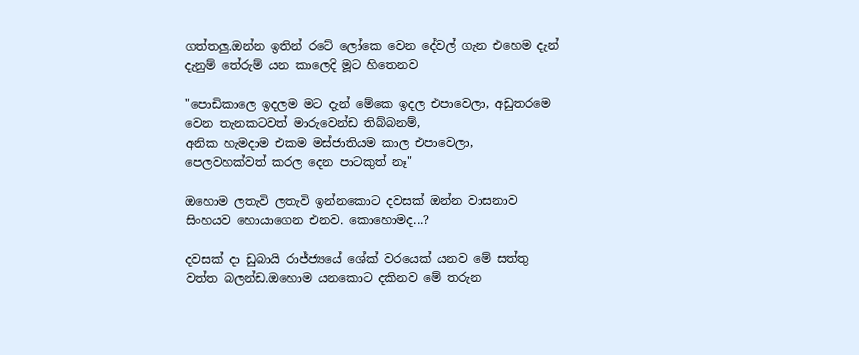ගත්තලු.ඔන්න ඉතින් රටේ ලෝකෙ වෙන දේවල් ගැන එහෙම දැන් දැනුම් තේරුම් යන කාලෙදි මූට හිතෙනව

"පොඩිකාලෙ ඉදලම මට දැන් මේකෙ ඉදල එපාවෙලා, අඩුතරමෙ වෙන තැනකටවත් මාරුවෙන්ඩ තිබ්බනම්,
අනික හැමදාම එකම මස්ජාතියම කාල එපාවෙලා, පෙලවහක්වත් කරල දෙන පාටකුත් නෑ"

ඔහොම ලතැවි ලතැවි ඉන්නකොට දවසක් ඔන්න වාසනාව සිංහයව හොයාගෙන එනව. කොහොමද...?

දවසක් දා ඩුබායි රාජ්ජ්‍යයේ ශේක් වරයෙක් යනව මේ සත්තු වත්ත බලන්ඩ.ඔහොම යනකොට දකිනව මේ තරුන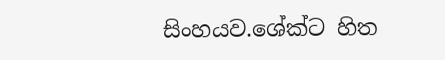සිංහයව.ශේක්ට හිත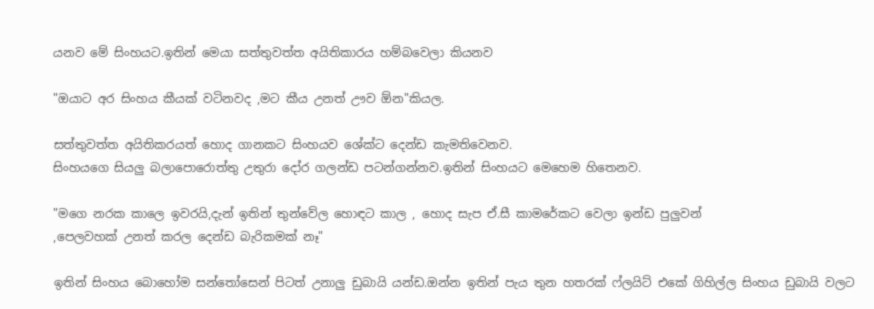යනව මේ සිංහයට.ඉතින් මෙයා සත්තුවත්ත අයිතිකාරය හම්බවෙලා කියනව

"ඔයාට අර සිංහය කීයක් වටිනවද ,මට කීය උනත් ඌව ඕන"කියල.

සත්තුවත්ත අයිතිකරයත් හොද ගානකට සිංහයව ශේක්ට දෙන්ඩ කැමතිවෙනව.
සිංහයගෙ සියලු බලාපොරොත්තු උතුරා දෝර ගලන්ඩ පටන්ගන්නව.ඉතින් සිංහයට මෙහෙම හිතෙනව.

"මගෙ නරක කාලෙ ඉවරයි,දැන් ඉතින් තුන්වේල හොඳට කාල , හොද සැප ඒ.සී කාමරේකට වෙලා ඉන්ඩ පුලුවන්
,පෙලවහක් උනත් කරල දෙන්ඩ බැරිකමක් නෑ"

ඉතින් සිංහය බොහෝම සන්තෝසෙන් පිටත් උනාලු ඩුබායි යන්ඩ.ඔන්න ඉතින් පැය තුන හතරක් ෆ්ලයිට් එකේ ගිහිල්ල සිංහය ඩුබායි වලට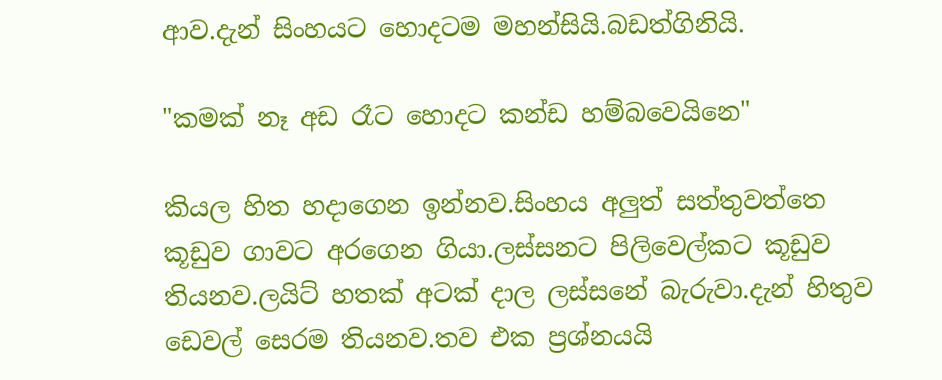ආව.දැන් සිංහයට හොදටම මහන්සියි.බඩත්ගිනියි.

"කමක් නෑ අඩ රෑට හොදට කන්ඩ හම්බවෙයිනෙ"

කියල හිත හදාගෙන ඉන්නව.සිංහය අලුත් සත්තුවත්තෙ කූඩුව ගාවට අරගෙන ගියා.ලස්සනට පිලිවෙල්කට කූඩුව තියනව.ලයිට් හතක් අටක් දාල ලස්සනේ බැරුවා.දැන් හිතුව ඩෙවල් සෙරම තියනව.තව එක ප්‍රශ්නයයි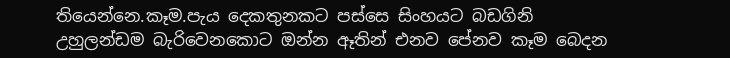තියෙන්නෙ.කෑම.පැය දෙකතුනකට පස්සෙ සිංහයට බඩගිනි උහුලන්ඩම බැරිවෙනකොට ඔන්න ඈතින් එනව පේනව කෑම බෙදන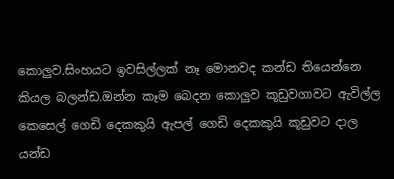කොලුව.සිංහයට ඉවසිල්ලක් නෑ මොනවද කන්ඩ තියෙන්නෙ කියල බලන්ඩ.ඔන්න කෑම බෙදන කොලුව කූඩුවගාවට ඇවිල්ල කෙසෙල් ගෙඩි දෙකකුයි ඇපල් ගෙඩි දෙකකුයි කූඩුවට දාල යන්ඩ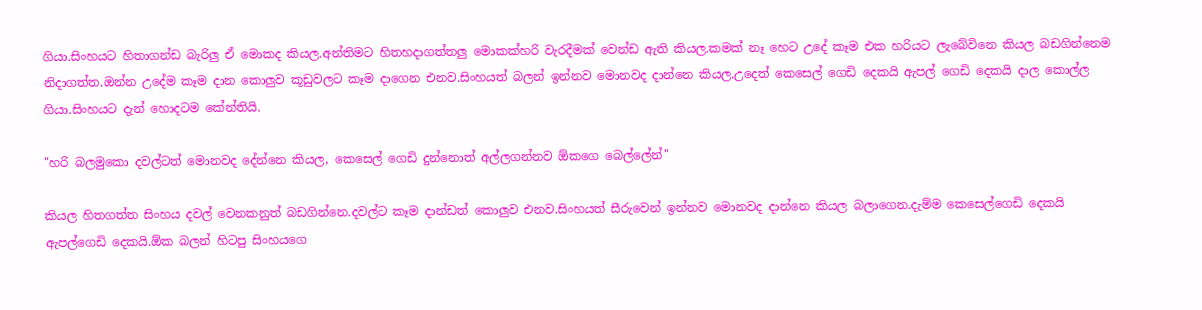ගියා.සිංහයට හිතාගන්ඩ බැරිලු ඒ මොකද කියල.අන්තිමට හිතහදාගත්තලු මොකක්හරි වැරදීමක් වෙන්ඩ ඇති කියල.කමක් නෑ හෙට උදේ කෑම එක හරියට ලැබේවිනෙ කියල බඩගින්නෙම නිදාගත්ත.ඔන්න උදේම කෑම දාන කොලුව කූඩුවලට කෑම දාගෙන එනව.සිංහයත් බලන් ඉන්නව මොනවද දාන්නෙ කියල.උදෙත් කෙසෙල් ගෙඩි දෙකයි ඇපල් ගෙඩි දෙකයි දාල කොල්ල ගියා.සිංහයට දැන් හොදටම කේන්තියි.

"හරි බලමුකො දවල්ටත් මොනවද දේන්නෙ කියල, කෙසෙල් ගෙඩි දුන්නොත් අල්ලගන්නව ඕකගෙ බෙල්ලේන්"

කියල හිතගත්ත සිංහය දවල් වෙනකනුත් බඩගින්නෙ.දවල්ට කෑම දාන්ඩත් කොලුව එනව.සිංහයත් සීරුවෙන් ඉන්නව මොනවද දාන්නෙ කියල බලාගෙන.දැම්ම කෙසෙල්ගෙඩි දෙකයි ඇපල්ගෙඩි දෙකයි.ඕක බලන් හිටපු සිංහයගෙ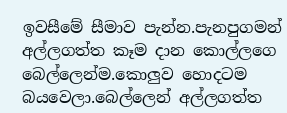ඉවසීමේ සීමාව පැන්න.පැනපුගමන් අල්ලගත්ත කෑම දාන කොල්ලගෙ බෙල්ලෙන්ම.කොලුව හොදටම බයවෙලා.බෙල්ලෙන් අල්ලගත්ත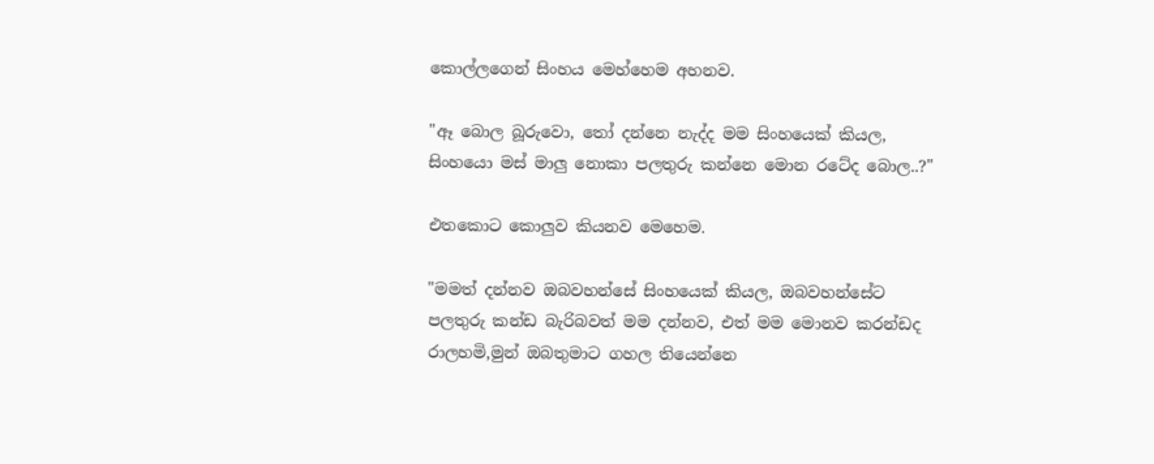කොල්ලගෙන් සිංහය මෙහ්හෙම අහනව.

"ඈ බොල බූරුවො, තෝ දන්නෙ නැද්ද මම සිංහයෙක් කියල, සිංහයො මස් මාලු නොකා පලතුරු කන්නෙ මොන රටේද බොල..?"

එතකොට කොලුව කියනව මෙහෙම.

"මමත් දන්නව ඔබවහන්සේ සිංහයෙක් කියල, ඔබවහන්සේට පලතුරු කන්ඩ බැරිබවත් මම දන්නව, එත් මම මොනව කරන්ඩද රාලහමි,මුන් ඔබතුමාට ගහල තියෙන්නෙ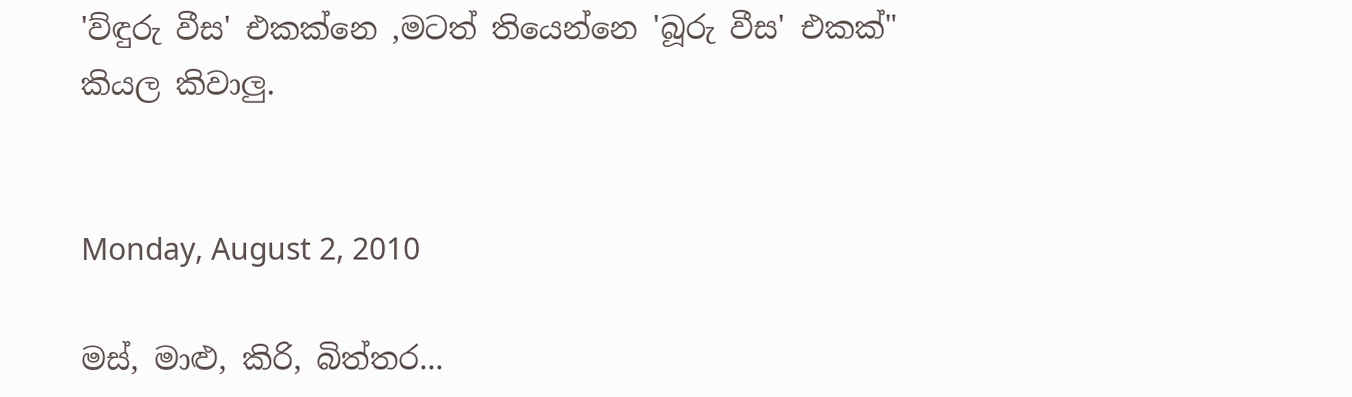'ව්ඳුරු වීස' එකක්නෙ ,මටත් තියෙන්නෙ 'බූරු වීස' එකක්"
කියල කිවාලු.


Monday, August 2, 2010

මස්, මාළු, කිරි, බිත්තර...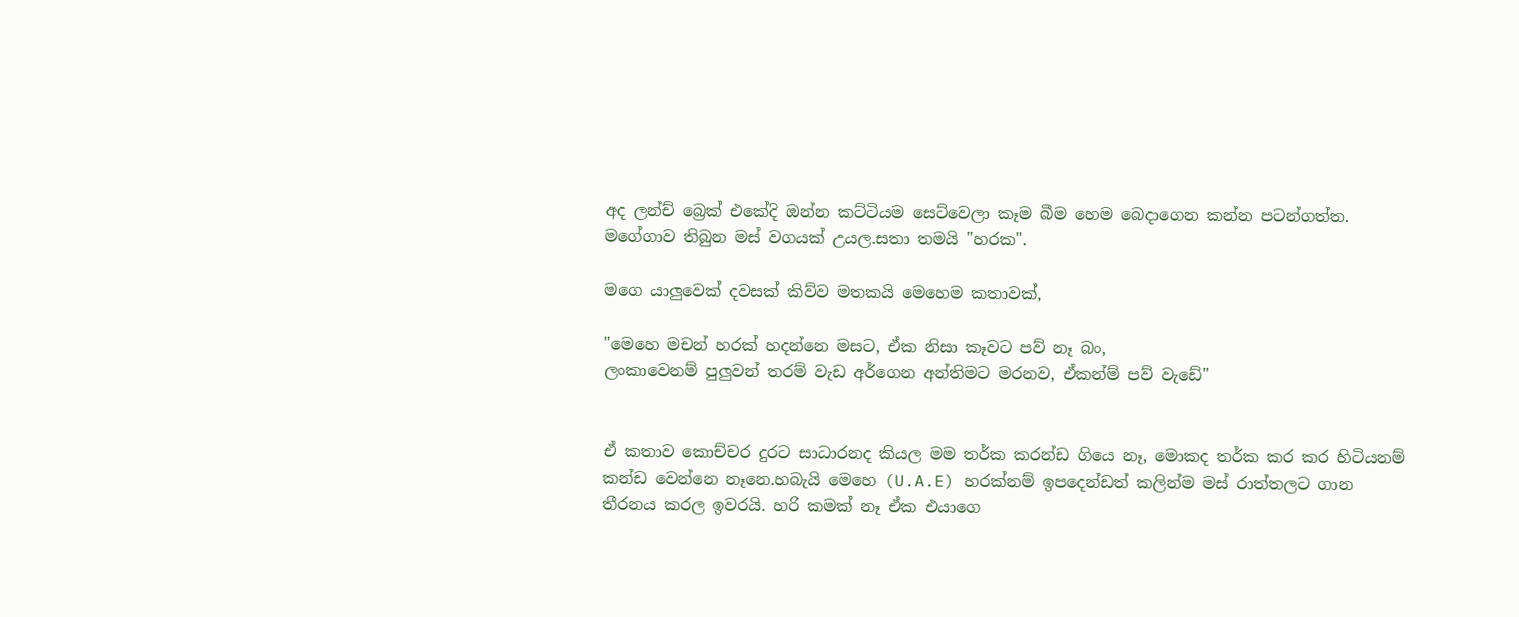අද ලන්ච් බ්‍රෙක් එකේදි ඔන්න කට්ටියම සෙට්වෙලා කෑම බීම හෙම බෙදාගෙන කන්න පටන්ගත්ත. මගේගාව තිබුන මස් වගයක් උයල.සතා තමයි "හරක".

මගෙ යාලුවෙක් දවසක් කිව්ව මතකයි මෙහෙම කතාවක්,

"මෙහෙ මචන් හරක් හදන්නෙ මසට, ඒක නිසා කෑවට පව් නෑ බං,
ලංකාවෙනම් පුලුවන් තරම් වැඩ අර්ගෙන අන්තිමට මරනව, ඒකන්ම් පව් වැඩේ"


ඒ කතාව කොච්චර දුරට සාධාරනද කියල මම තර්ක කරන්ඩ ගියෙ නෑ, මොකද තර්ක කර කර හිටියනම් කන්ඩ වෙන්නෙ නෑනෙ.හබැයි මෙහෙ (U.A.E) හරක්නම් ඉපදෙන්ඩත් කලින්ම මස් රාත්තලට ගාන තීරනය කරල ඉවරයි. හරි කමක් නෑ ඒක එයාගෙ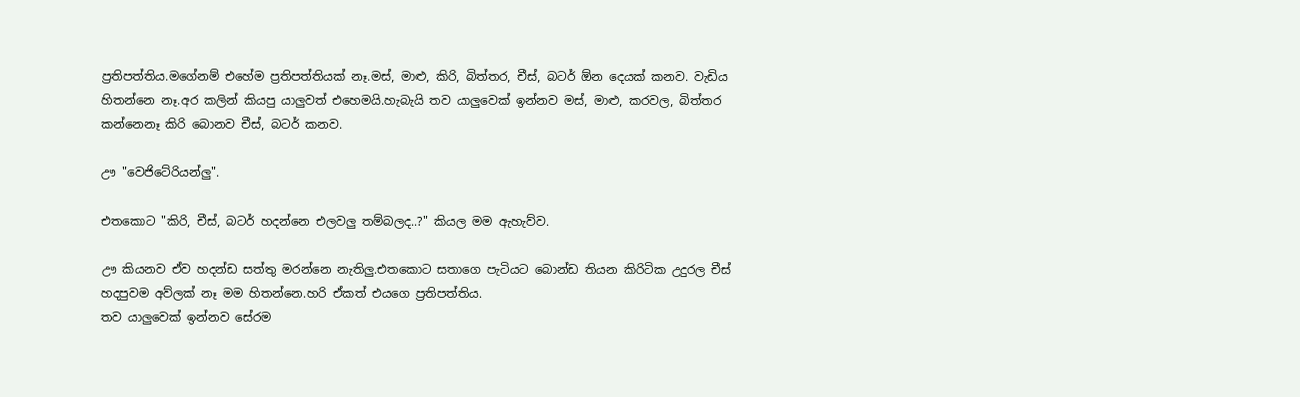ප්‍රතිපත්තිය.මගේනම් එහේම ප්‍රතිපත්තියක් නෑ.මස්, මාළු, කිරි, බිත්තර, චීස්, බටර් ඕන දෙයක් කනව. වැඩිය හිතන්නෙ නෑ.අර කලින් කියපු යාලුවත් එහෙමයි.හැබැයි තව යාලුවෙක් ඉන්නව මස්, මාළු, කරවල, බිත්තර කන්නෙනෑ කිරි බොනව චීස්, බටර් කනව.

ඌ "වෙජිටේරියන්ලු".

එතකොට "කිරි, චීස්, බටර් හදන්නෙ එලවලු තම්බලද..?" කියල මම ඇහැව්ව.

ඌ කියනව ඒව හදන්ඩ සත්තු මරන්නෙ නැතිලු.එතකොට සතාගෙ පැටියට බොන්ඩ තියන කිරිටික උදුරල චීස් හදපුවම අව්ලක් නෑ මම හිතන්නෙ.හරි ඒකත් එයගෙ ප්‍රතිපත්තිය.
තව යාලුවෙක් ඉන්නව සේරම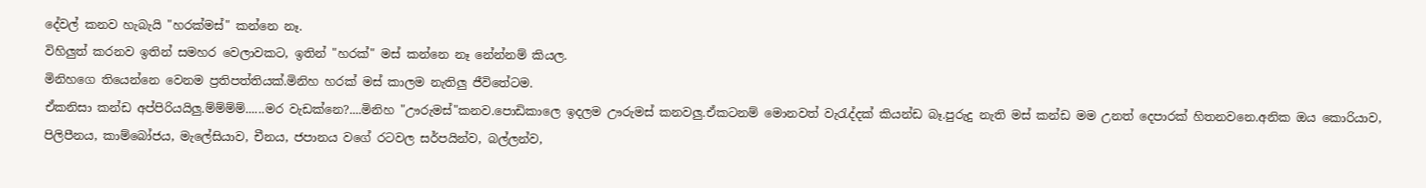දේවල් කනව හැබැයි "හරක්මස්" කන්නෙ නෑ.
විහිලුත් කරනව ඉතින් සමහර වෙලාවකට, ඉතින් "හරක්" මස් කන්නෙ නෑ නේන්නම් කියල.
මිනිහගෙ තියෙන්නෙ වෙනම ප්‍රතිපත්තියක්.මිනිහ හරක් මස් කාලම නැතිලු ජීවිතේටම.
ඒකනිසා කන්ඩ අප්පිරියයිලු.ම්ම්ම්ම්......මර වැඩක්නෙ?....මිනිහ "ඌරුමස්"කනව.පොඩිකාලෙ ඉදලම ඌරුමස් කනවලු.ඒකටනම් මොනවත් වැ‍රැද්දක් කියන්ඩ බෑ.පුරුදු නැති මස් කන්ඩ මම උනත් දෙපාරක් හිතනවනෙ.අනික ඔය කොරියාව, පිලිපීනය, කාම්බෝජය, මැලේසියාව, චීනය, ජපානය වගේ රටවල සර්පයින්ව, බල්ලන්ව,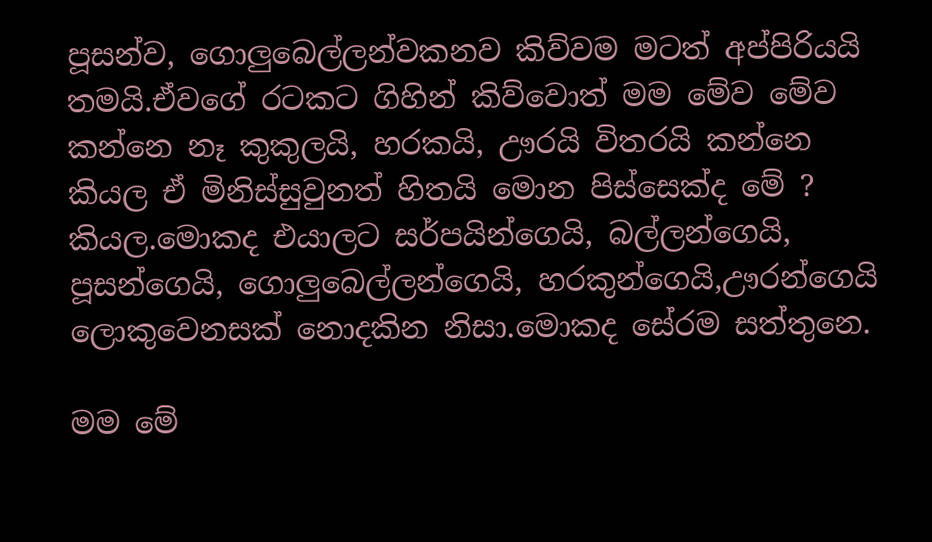පූසන්ව, ගොලුබෙල්ලන්වකනව කිව්වම මටත් අප්පිරියයි තමයි.ඒවගේ රටකට ගිහින් කිව්වොත් මම මේව මේව කන්නෙ නෑ කුකුලයි, හරකයි, ඌරයි විතරයි කන්නෙ කියල ඒ මිනිස්සුවුනත් හිතයි මොන පිස්සෙක්ද මේ ? කියල.මොකද එයාලට සර්පයින්ගෙයි, බල්ලන්ගෙයි, පූසන්ගෙයි, ගොලුබෙල්ලන්ගෙයි, හරකුන්ගෙයි,ඌරන්ගෙයි ලොකුවෙනසක් නොදකින නිසා.මොකද සේරම සත්තුනෙ.

මම මේ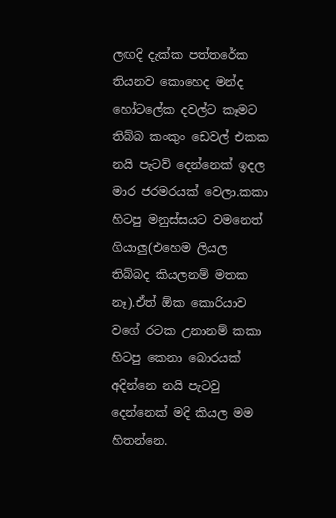ලඟදි දැක්ක පත්තරේක තියනව කොහෙද මන්ද හෝටලේක දවල්ට කෑමට තිබ්බ කංකුං ඩෙවල් එකක නයි පැටව් දෙන්නෙක් ඉදල මාර ජරමරයක් වෙලා.කකා හිටපු මනුස්සයට වමනෙත් ගියාලු(එහෙම ලියල තිබ්බද කියලනම් මතක නෑ).ඒත් ඕක කොරියාව වගේ රටක උනානම් කකා හිටපු කෙනා බොරයක් අදින්නෙ නයි පැටවු දෙන්නෙක් මදි කියල මම හිතන්නෙ.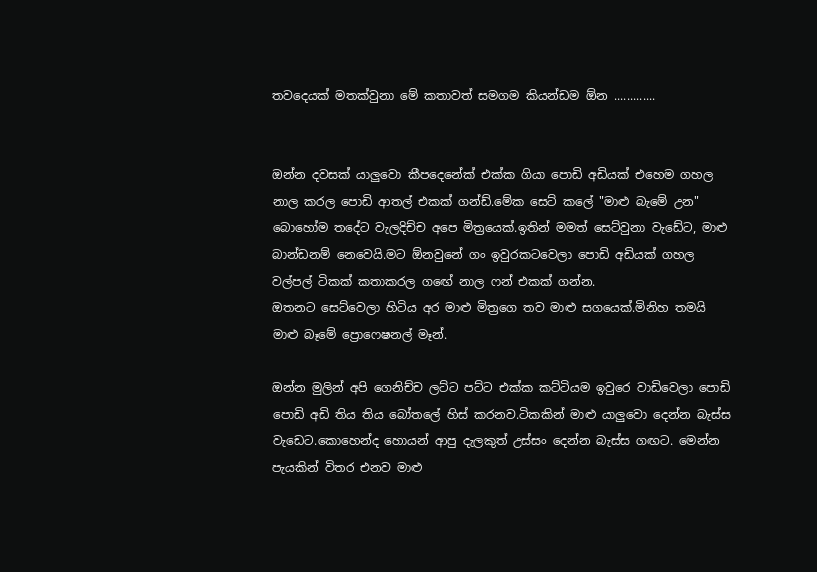තවදෙයක් මතක්වුනා මේ කතාවත් සමගම කියන්ඩම ඕන .............


ඔන්න දවසක් යාලුවො කීපදෙනේක් එක්ක ගියා පොඩි අඩියක් එහෙම ගහල නාල කරල පොඩි ආතල් එකක් ගන්ඩ්.මේක සෙට් කලේ "මාළු බැමේ උන" බොහෝම තදේට වැලදිච්ච අපෙ මිත්‍රයෙක්.ඉතින් මමත් සෙට්වුනා වැඩේට, මාළු බාන්ඩනම් නෙවෙයි.මට ඕනවුනේ ගං ඉවුරකටවෙලා පොඩි අඩියක් ගහල වල්පල් ටිකක් කතාකරල ගඟේ නාල ෆන් එකක් ගන්න.
ඔතනට සෙට්වෙලා හිටිය අර මාළු මිත්‍රගෙ තව මාළු සගයෙක්.මිනිහ තමයි මාළු බෑමේ ප්‍රොෆෙෂනල් මෑන්.

ඔන්න මුලින් අපි ගෙනිච්ච ලට්ට පට්ට එක්ක කට්ටියම ඉවුරෙ වාඩිවෙලා පොඩි පොඩි අඩි තිය තිය බෝතලේ හිස් කරනව.ටිකකින් මාළු යාලුවො දෙන්න බැස්ස වැඩෙට.කොහෙන්ද හොයන් ආපු දැලකුත් උස්සං දෙන්න බැස්ස ගඟට. මෙන්න පැයකින් විතර එනව මාළු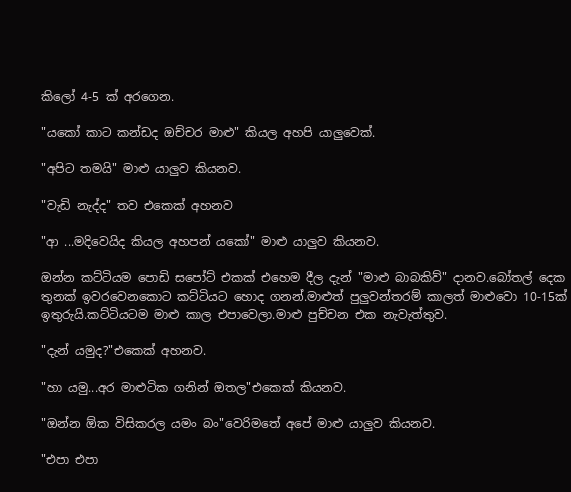කිලෝ 4-5 ක් අරගෙන.

"යකෝ කාට කන්ඩද ඔච්චර මාළු" කියල අහපි යාලුවෙක්.

"අපිට තමයි" මාළු යාලුව කියනව.

"වැඩි නැද්ද" තව එකෙක් අහනව

"ආ ...මදිවෙයිද කියල අහපන් යකෝ" මාළු යාලුව කියනව.

ඔන්න කට්ටියම පොඩි සපෝට් එකක් එහෙම දීල දැන් "මාළු බාබකිව්" දානව.බෝතල් දෙක තුනක් ඉවරවෙනකොට කට්ටියට හොද ගනන්.මාළුත් පුලුවන්තරම් කාලත් මාළුවො 10-15ක් ඉතුරුයි.කට්ටියටම මාළු කාල එපාවෙලා.මාළු පුච්චන එක නැවැත්තුව.

"දැන් යමුද?"එකෙක් අහනව.

"හා යමු...අර මාළුටික ගනින් ඔතල"එකෙක් කියනව.

"ඔන්න ඕක විසිකරල යමං බං"වෙරිමතේ අපේ මාළු යාලුව කියනව.

"එපා එපා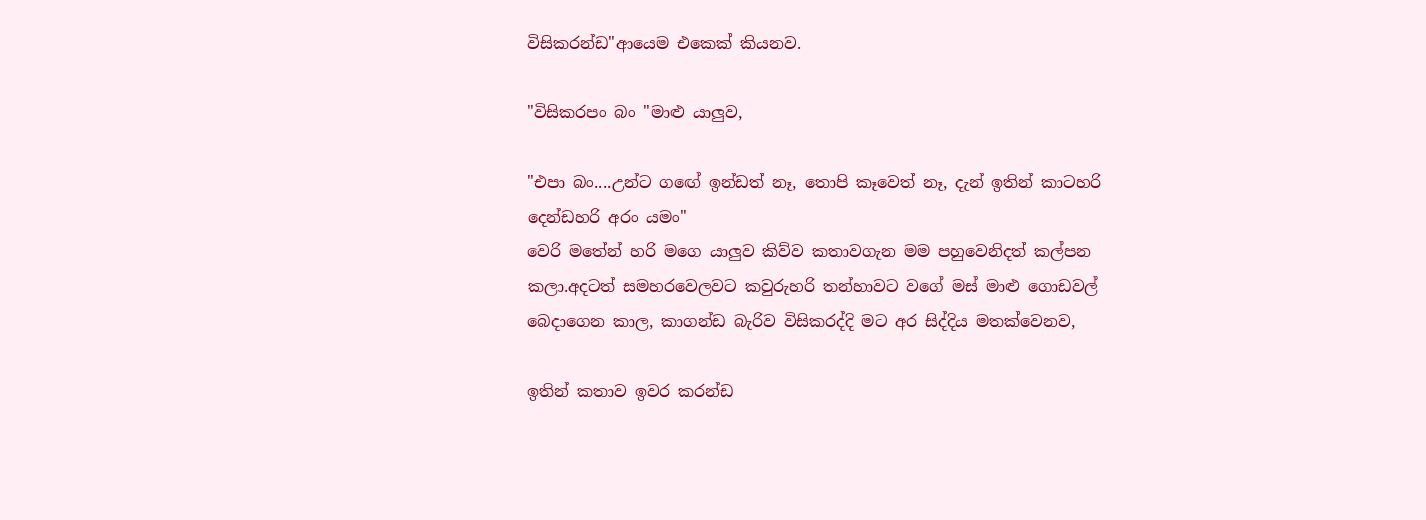විසිකරන්ඩ"ආයෙම එකෙක් කියනව.

"විසිකරපං බං "මාළු යාලුව,

"එපා බං....උන්ට ගඟේ ඉන්ඩත් නෑ, තොපි කෑවෙත් නෑ, දැන් ඉතින් කාටහරි දෙන්ඩහරි අරං යමං"
වෙරි මතේන් හරි මගෙ යාලුව කිව්ව කතාවගැන මම පහුවෙනිදත් කල්පන කලා.අදටත් සමහරවෙලවට කවුරුහරි තන්හාවට වගේ මස් මාළු ගොඩවල් බෙදාගෙන කාල, කාගන්ඩ බැරිව විසිකරද්දි මට අර සිද්දිය මතක්වෙනව,

ඉතින් කතාව ඉවර කරන්ඩ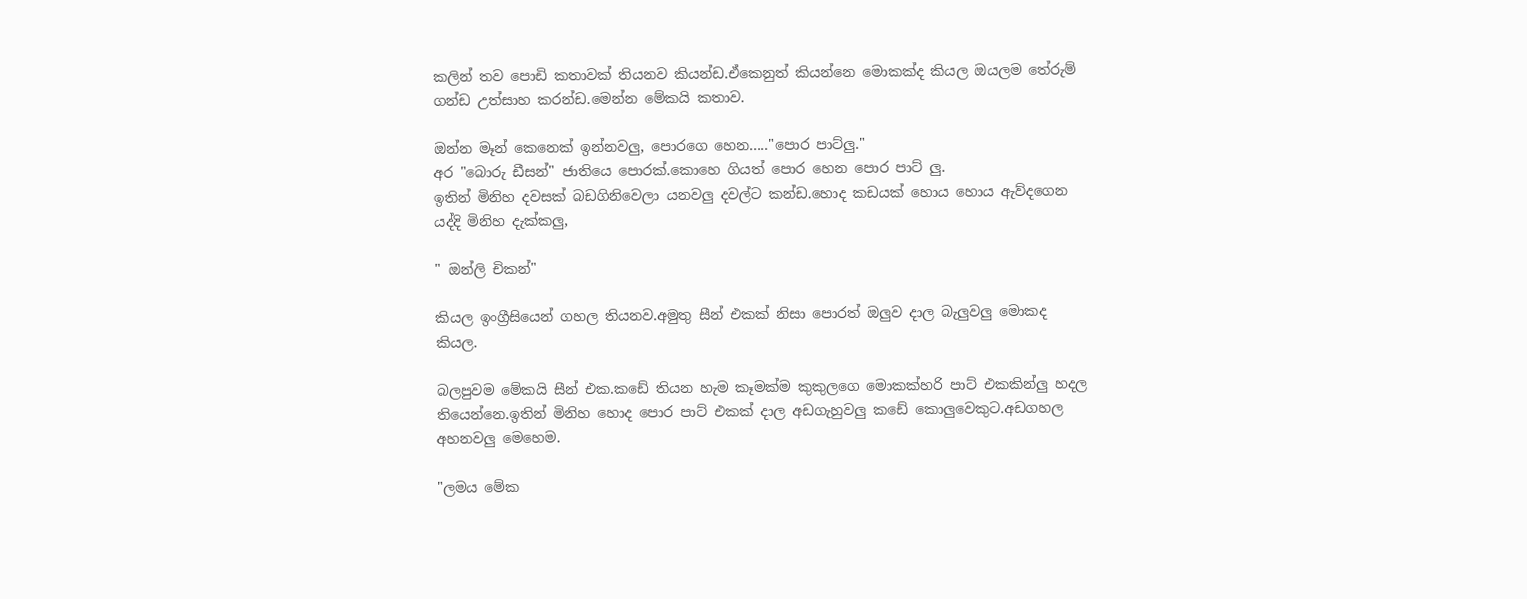කලින් තව පොඩි කතාවක් තියනව කියන්ඩ.ඒකෙනුත් කියන්නෙ මොකක්ද කියල ඔයලම තේරුම් ගන්ඩ උත්සාහ කරන්ඩ.මෙන්න මේකයි කතාව.

ඔන්න මෑන් කෙනෙක් ඉන්නවලු, පොරගෙ හෙන....."පොර පාට්ලු."
අර "බොරු ඩීසන්" ජාතියෙ පොරක්.කොහෙ ගියත් පොර හෙන පොර පාට් ලු.
ඉතින් මිනිහ දවසක් බඩගිනිවෙලා යනවලු දවල්ට කන්ඩ.හොද කඩයක් හොය හොය ඇව්දගෙන යද්දි මිනිහ දැක්කලු,

" ඔන්ලි චිකන්"

කියල ඉංග්‍රීසියෙන් ගහල තියනව.අමුතු සීන් එකක් නිසා පොරත් ඔලුව දාල බැලුවලු මොකද කියල.

බලපුවම මේකයි සීන් එක.කඩේ තියන හැම කෑමක්ම කුකුලගෙ මොකක්හරි පාට් එකකින්ලු හදල තියෙන්නෙ.ඉතින් මිනිහ හොද පොර පාට් එකක් දාල අඩගැහුවලු කඩේ කොලුවෙකුට.අඩගහල අහනවලු මෙහෙම.

"ලමය මේක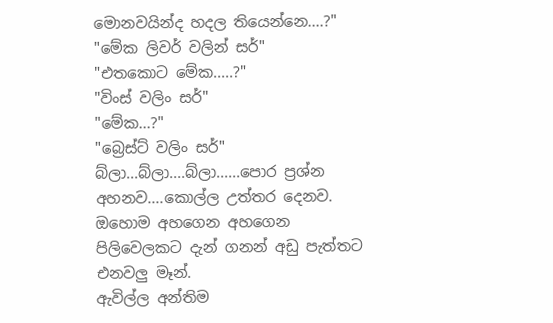මොනවයින්ද හදල තියෙන්නෙ....?"
"මේක ලිවර් වලින් සර්"
"එතකොට මේක.....?"
"විංස් වලිං සර්"
"මේක...?"
"බ්‍රෙස්ට් වලිං සර්"
බ්ලා...බ්ලා....බ්ලා......පොර ප්‍රශ්න අහනව....කොල්ල උත්තර දෙනව.
ඔහොම අහගෙන අහගෙන පිලිවෙලකට දැන් ගනන් අඩු පැත්තට එනවලු මෑන්.
ඇවිල්ල අන්තිම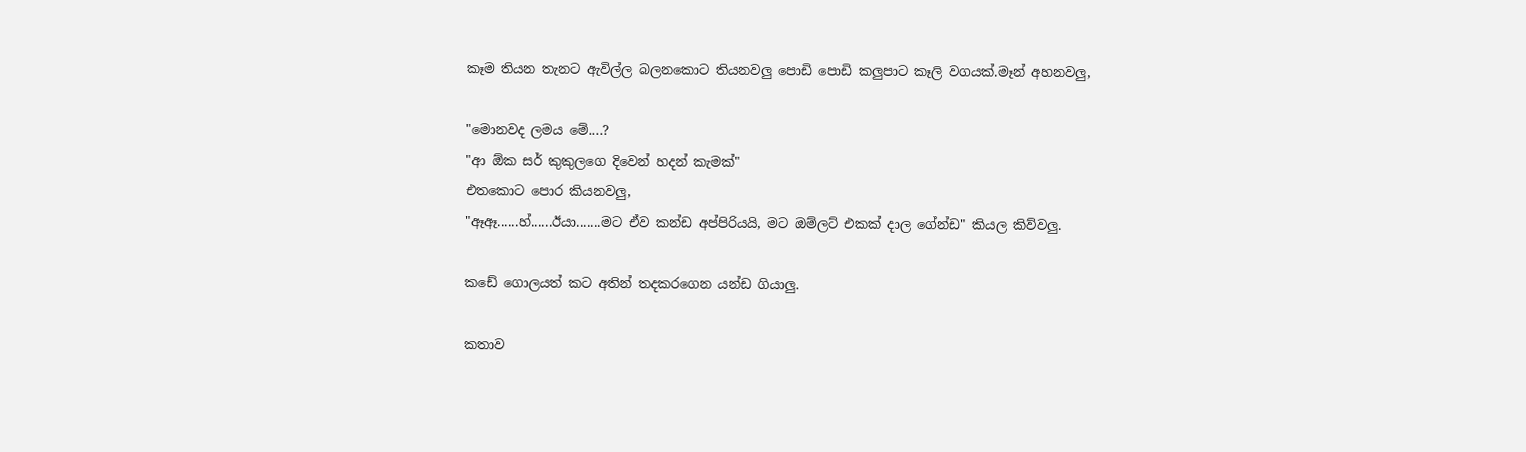කෑම තියන තැනට ඇවිල්ල බලනකොට තියනවලු පොඩි පොඩි කලුපාට කෑලි වගයක්.මෑන් අහනවලු,

"මොනවද ලමය මේ....?
"ආ ඕක සර් කුකුලගෙ දිවෙන් හදන් කැමක්"
එතකොට පොර කියනවලු,
"ඈඈ......හ්......ඊයා.......මට ඒව කන්ඩ අප්පිරියයි, මට ඔම්ලට් එකක් දාල ගේන්ඩ" කියල කිව්වලු.

කඩේ ගොලයත් කට අතින් තදකරගෙන යන්ඩ ගියාලු.

කතාව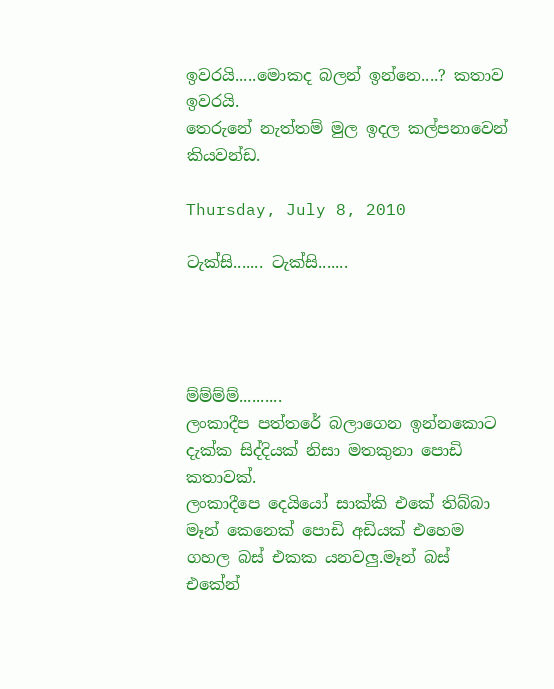ඉවරයි.....මොකද බලන් ඉන්නෙ....? කතාව ඉවරයි.
තෙරුනේ නැත්තම් මුල ඉදල කල්පනාවෙන් කියවන්ඩ.

Thursday, July 8, 2010

ටැක්සි....... ටැක්සි.......




ම්ම්ම්ම්..........
ලංකාදීප පත්තරේ බලාගෙන ඉන්නකොට දැක්ක සිද්දියක් නිසා මතකුනා පොඩි කතාවක්.
ලංකාදීපෙ දෙයියෝ සාක්කි එකේ තිබ්බා මෑන් කෙනෙක් පොඩි අඩියක් එහෙම ගහල බස් එකක යනවලු.මෑන් බස් එකේන්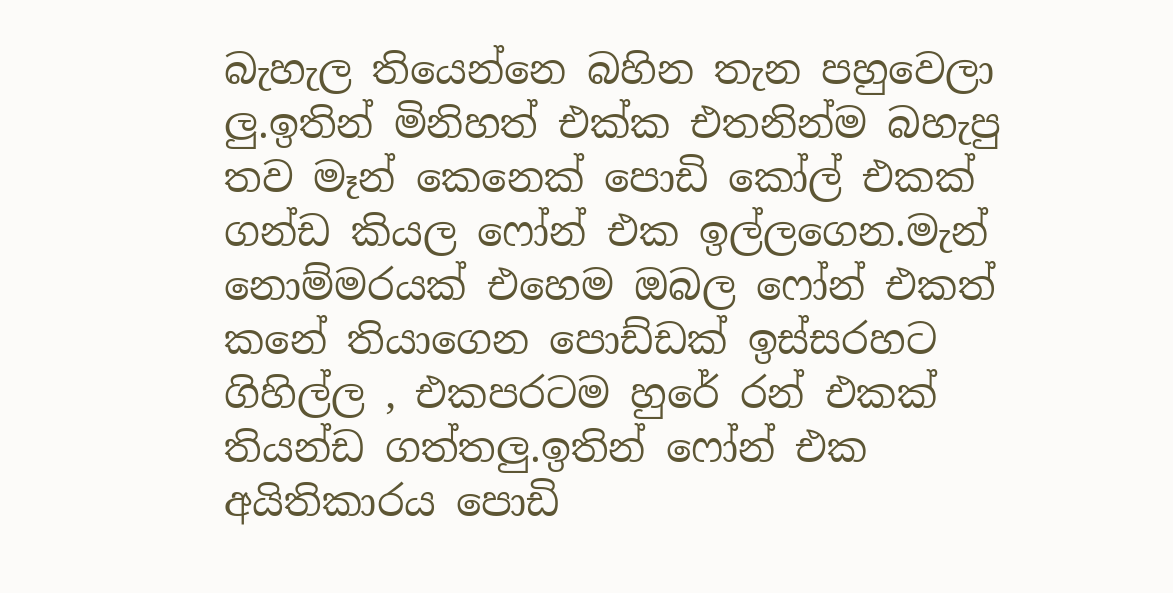බැහැල තියෙන්නෙ බහින තැන පහුවෙලා ලු.ඉතින් මිනිහත් එක්ක එතනින්ම බහැපු තව මෑන් කෙනෙක් පොඩි කෝල් එකක් ගන්ඩ කියල ෆෝන් එක ඉල්ලගෙන.මැන් නොම්මරයක් එහෙම ඔබල ෆෝන් එකත් කනේ තියාගෙන පොඩ්ඩක් ඉස්සරහට ගිහිල්ල , එකපරටම හුරේ රන් එකක් තියන්ඩ ගත්තලු.ඉතින් ෆෝන් එක අයිතිකාරය පොඩි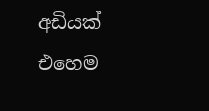අඩියක් එහෙම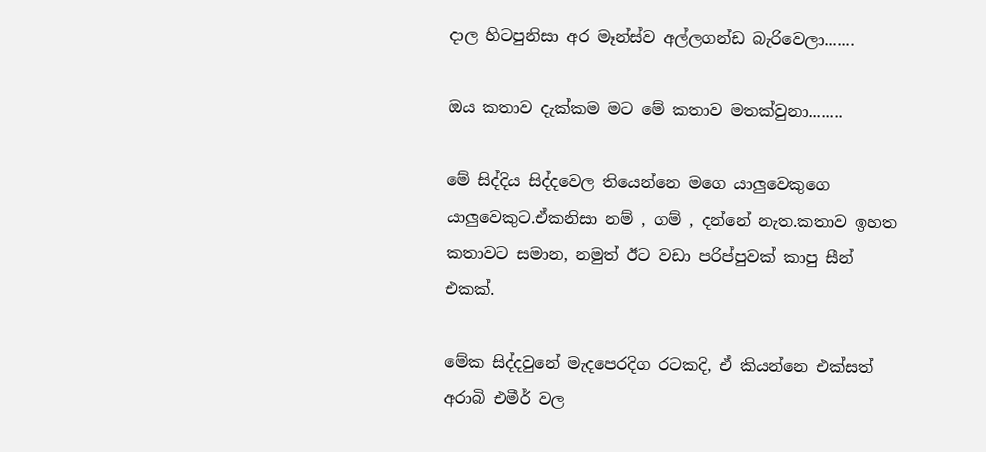දාල හිටපුනිසා අර මෑන්ස්ව අල්ලගන්ඩ බැරිවෙලා.......

ඔය කතාව දැක්කම මට මේ කතාව මතක්වුනා........

මේ සිද්දිය සිද්දවෙල තියෙන්නෙ මගෙ යාලුවෙකුගෙ යාලුවෙකුට.ඒකනිසා නම් , ගම් , දන්නේ නැත.කතාව ඉහත කතාවට සමාන, නමුත් ඊට වඩා පරිප්පුවක් කාපු සීන් එකක්.

මේක සිද්දවුනේ මැදපෙරදිග රටකදි, ඒ කියන්නෙ එක්සත් අරාබි එමීර් වල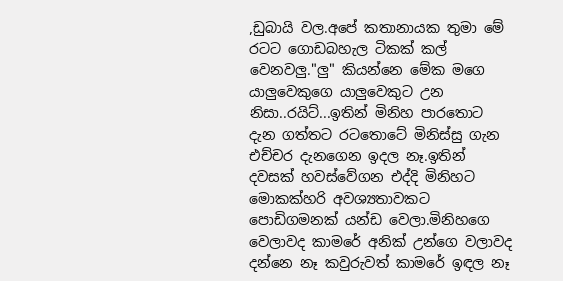,ඩුබායි වල.අපේ කතානායක තුමා මේ රටට ගොඩබහැල ටිකක් කල් වෙනවලු."ලු" කියන්නෙ මේක මගෙ යාලුවෙකුගෙ යාලුවෙකුට උන නිසා..රයිට්...ඉතින් මිනිහ පාරතොට දැන ගත්තට රටතොටේ මිනිස්සු ගැන එච්චර දැනගෙන ඉදල නෑ.ඉතින් දවසක් හවස්වේගන එද්දි මිනිහට මොකක්හරි අවශ්‍යතාවකට පොඩිගමනක් යන්ඩ වෙලා.මිනිහගෙ වෙලාවද කාමරේ අනික් උන්ගෙ වලාවද දන්නෙ නෑ කවුරුවත් කාමරේ ඉඳල නෑ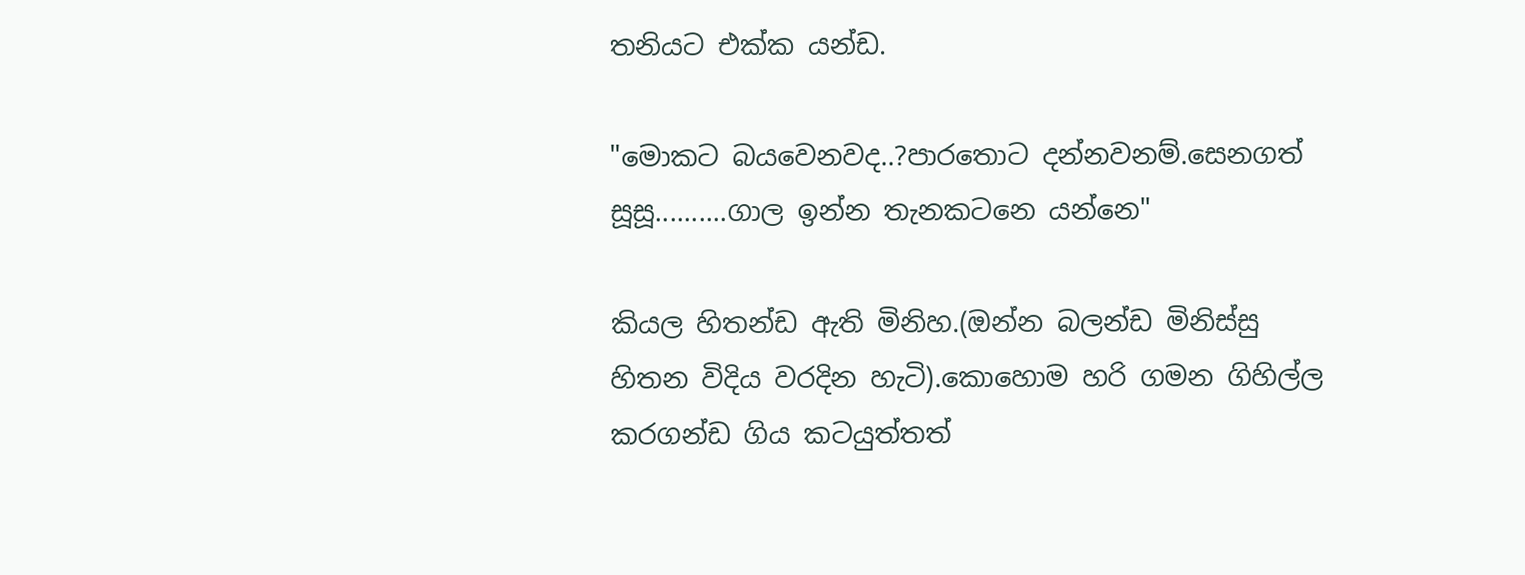තනියට එක්ක යන්ඩ.

"මොකට බයවෙනවද..?පාරතොට දන්නවනම්.සෙනගත් සූසූ..........ගාල ඉන්න තැනකටනෙ යන්නෙ"

කියල හිතන්ඩ ඇති මිනිහ.(ඔන්න බලන්ඩ මිනිස්සු හිතන විදිය වරදින හැටි).කොහොම හරි ගමන ගිහිල්ල කරගන්ඩ ගිය කටයුත්තත්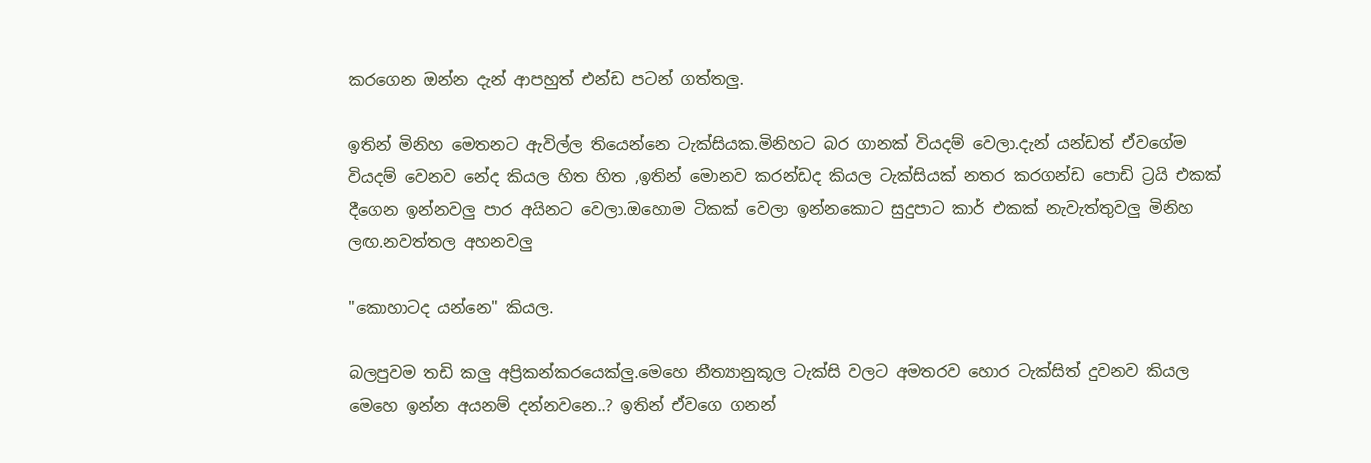කරගෙන ඔන්න දැන් ආපහුත් එන්ඩ පටන් ගත්තලු.

ඉතින් මිනිහ මෙතනට ඇවිල්ල තියෙන්නෙ ටැක්සියක.මිනිහට බර ගානක් වියදම් වෙලා.දැන් යන්ඩත් ඒවගේම වියදම් වෙනව නේද කියල හිත හිත ,ඉතින් මොනව කරන්ඩද කියල ටැක්සියක් නතර කරගන්ඩ පොඩි ට්‍රයි එකක් දීගෙන ඉන්නවලු පාර අයිනට වෙලා.ඔහොම ටිකක් වෙලා ඉන්නකොට සුදුපාට කාර් එකක් නැවැත්තුවලු මිනිහ ලඟ.නවත්තල අහනවලු

"කොහාටද යන්නෙ" කියල.

බලපුවම තඩි කලු අප්‍රිකන්කරයෙක්ලු.මෙහෙ නීත්‍යානුකූල ටැක්සි වලට අමතරව හොර ටැක්සිත් දුවනව කියල මෙහෙ ඉන්න අයනම් දන්නවනෙ..? ඉතින් ඒවගෙ ගනන්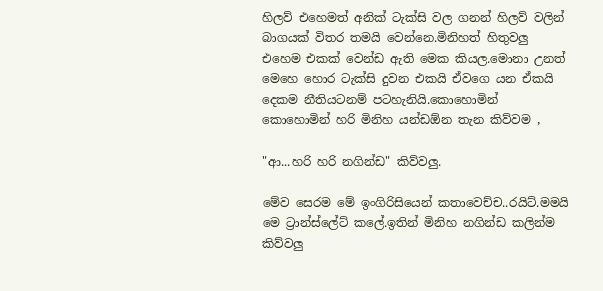හිලව් එහෙමත් අනික් ටැක්සි වල ගනන් හිලව් වලින් බාගයක් විතර තමයි වෙන්නෙ.මිනිහත් හිතුවලු එහෙම එකක් වෙන්ඩ ඇති මෙක කියල.මොනා උනත් මෙහෙ හොර ටැක්සි දුවන එකයි ඒවගෙ යන ඒකයි දෙකම නීතියටනම් පටහැනියි.කොහොමින් කොහොමින් හරි මිනිහ යන්ඩඕන තැන කිව්වම ,

"ආ...හරි හරි නගින්ඩ" කිව්වලු.

මේව සෙරම මේ ඉංගිරිසියෙන් කතාවෙච්ච..රයිට්.මමයි මෙ ට්‍රාන්ස්ලේට් කලේ.ඉතින් මිනිහ නගින්ඩ කලින්ම කිව්වලු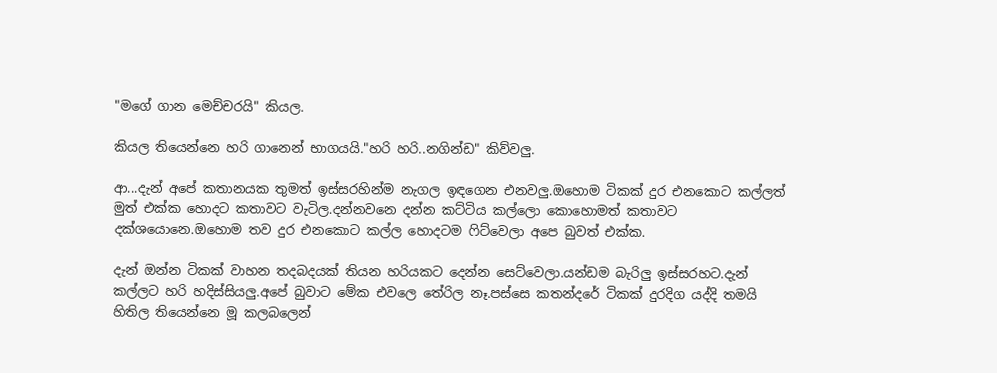"මගේ ගාන මෙච්චරයි" කියල.

කියල තියෙන්නෙ හරි ගානෙන් භාගයයි."හරි හරි..නගින්ඩ" කිව්වලු.

ආ...දැන් අපේ කතානයක තුමත් ඉස්සරහින්ම නැගල ඉඳගෙන එනවලු.ඔහොම ටිකක් දුර එනකොට කල්ලත් මුත් එක්ක හොදට කතාවට වැටිල.දන්නවනෙ දන්න කට්ටිය කල්ලො කොහොමත් කතාවට දක්ශයොනෙ.ඔහොම තව දුර එනකොට කල්ල හොදටම ‍ෆිට්වෙලා අපෙ බුවත් එක්ක.

දැන් ඔන්න ටිකක් වාහන තදබදයක් තියන හරියකට දෙන්න සෙට්වෙලා.යන්ඩම බැරිලු ඉස්සරහට.දැන් කල්ලට හරි හදිස්සියලු.අපේ බුවාට මේක එවලෙ තේරිල නෑ.පස්සෙ කතන්දරේ ටිකක් දුරදිග යද්දි තමයි හිතිල තියෙන්නෙ මූ කලබලෙන්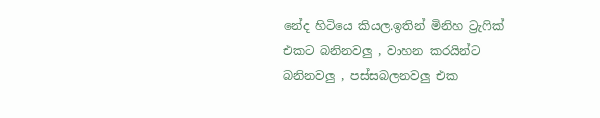නේද හිටියෙ කියල.ඉතින් මිනිහ ට්‍රැ‍ෆික් එකට බනිනවලු , වාහන කරයින්ට බනිනවලු , පස්සබලනවලු එක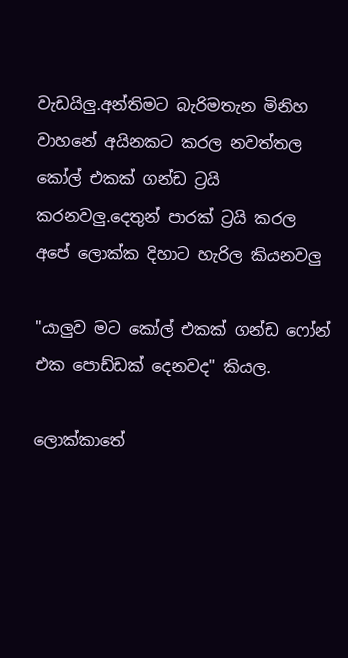වැඩයිලු.අන්තිමට බැරිමතැන මිනිහ වාහනේ අයිනකට කරල නවත්තල කෝල් එකක් ගන්ඩ ට්‍රයි කරනවලු.දෙතුන් පාරක් ට්‍රයි කරල අපේ ලොක්ක දිහාට හැරිල කියනවලු

"යාලුව මට කෝල් එකක් ගන්ඩ ෆෝන් එක පොඩ්ඩක් දෙනවද" කියල.

ලොක්කාතේ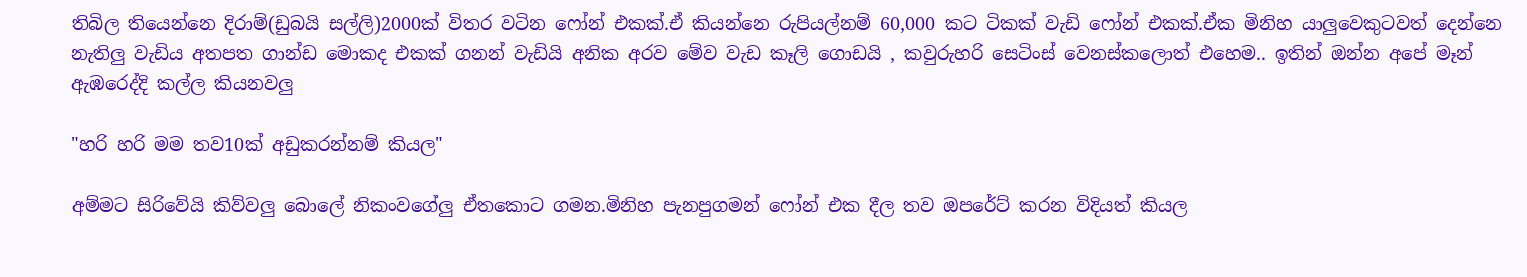තිබිල තියෙන්නෙ දිරාම්(ඩුබයි සල්ලි)2000ක් විතර වටින ෆෝන් එකක්.ඒ කියන්නෙ රුපියල්නම් 60,000 කට ටිකක් වැඩි ෆෝන් එකක්.ඒක මිනිහ යාලුවෙකුටවත් දෙන්නෙ නැතිලු වැඩිය අතපත ගාන්ඩ මොකද එකක් ගනන් වැඩියි අනික අරව මේව වැඩ කෑලි ගොඩයි , කවුරුහරි සෙටිංස් වෙනස්කලොත් එහෙම.. ඉතින් ඔන්න අපේ මෑන් ඇඹරෙද්දි කල්ල කියනවලු

"හරි හරි මම තව10ක් අඩුකරන්නම් කියල"

අම්මට සිරිවේයි කිව්වලු බොලේ නිකංවගේලු ඒතකොට ගමන.මිනිහ පැනපුගමන් ෆෝන් එක දීල තව ඔපරේට් කරන විදියත් කියල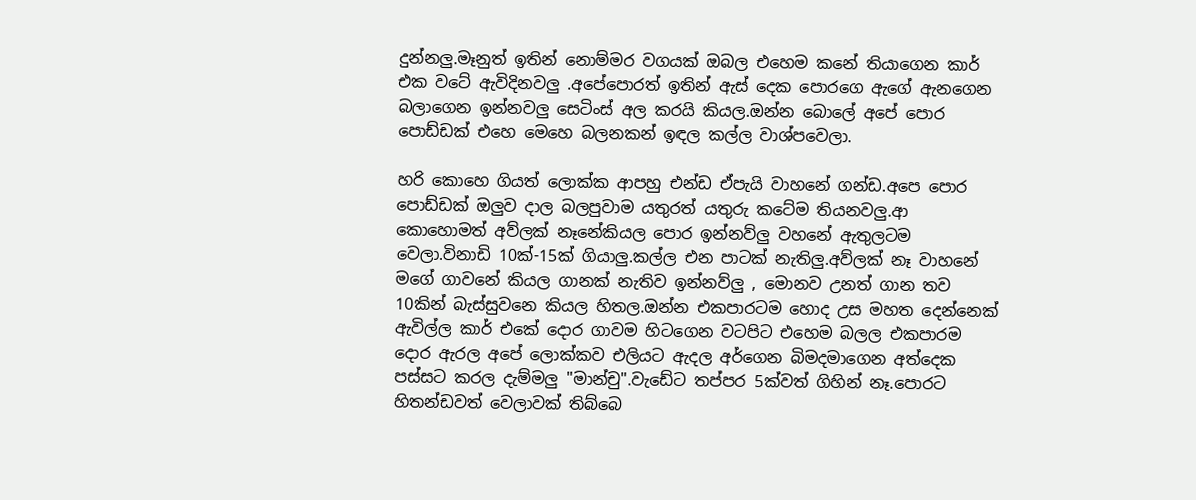දුන්නලු.මෑනුත් ඉතින් නොම්මර වගයක් ඔබල එහෙම කනේ තියාගෙන කාර් එක වටේ ඇවිදිනවලු .අපේපොරත් ඉතින් ඇස් දෙක පොරගෙ ඇගේ ඇනගෙන බලාගෙන ඉන්නවලු සෙටිංස් අල කරයි කියල.ඔන්න බොලේ අපේ පොර පොඩ්ඩක් එහෙ මෙහෙ බලනකන් ඉඳල කල්ල වාශ්පවෙලා.

හරි කොහෙ ගියත් ලොක්ක ආපහු එන්ඩ ඒපැයි වාහනේ ගන්ඩ.අපෙ පොර පොඩ්ඩක් ඔලුව දාල බලපුවාම යතුරත් යතුරු කටේම තියනවලු.ආ කොහොමත් අව්ලක් නෑනේකියල පොර ඉන්නව්ලු වහනේ ඇතුලටම වෙලා.විනාඩි 10ක්-15ක් ගියාලු.කල්ල එන පාටක් නැතිලු.අව්ලක් නෑ වාහනේ මගේ ගාවනේ කියල ගානක් නැතිව ඉන්නව්ලු , මොනව උනත් ගාන තව 10කින් බැස්සුවනෙ කියල හිතල.ඔන්න එකපාරටම හොද උස මහත දෙන්නෙක් ඇවිල්ල කාර් එකේ දොර ගාවම හිටගෙන වටපිට එහෙම බලල එකපාරම දොර ඇරල අපේ ලොක්කව එලියට ඇදල අර්ගෙන බිමදමාගෙන අත්දෙක පස්සට කරල දැම්මලු "මාන්චු".වැඩේට තප්පර 5ක්වත් ගිහින් නෑ.පොරට හිතන්ඩවත් වෙලාවක් තිබ්බෙ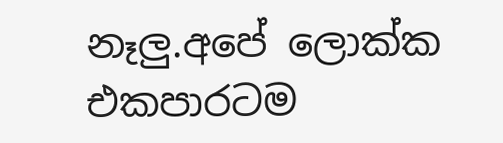නෑලු.අපේ ලොක්ක එකපාරටම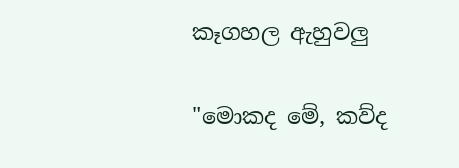කෑගහල ඇහුවලු

"මොකද මේ, කව්ද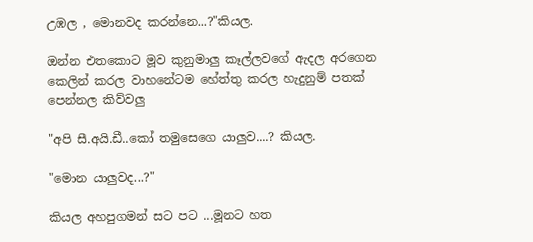උඹල , මොනවද කරන්නෙ...?"කියල.

ඔන්න එතකොට මූව කුනුමාලු කෑල්ලවගේ ඇදල අරගෙන කෙලින් කරල වාහනේටම හේත්තු කරල හැදුනුම් පතක් පෙන්නල කිව්වලු

"අපි සී.අයි.ඩී..කෝ තමුසෙගෙ යාලුව....? කියල.

"මොන යාලුවද...?"

කියල අහපුගමන් සට පට ...මූනට හත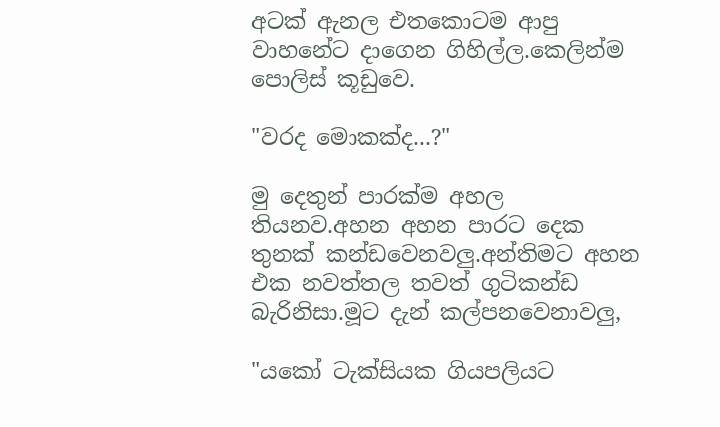අටක් ඇනල එතකොටම ආපු වාහනේට දාගෙන ගිහිල්ල.කෙලින්ම පොලිස් කූඩුවෙ.

"වරද මොකක්ද...?"

මු දෙතුන් පාරක්ම අහල තියනව.අහන අහන පාරට දෙක තුනක් කන්ඩවෙනවලු.අන්තිමට අහන එක නවත්තල තවත් ගුටිකන්ඩ බැරිනිසා.මූට දැන් කල්පනවෙනාවලු,

"යකෝ ටැක්සියක ගියපලියට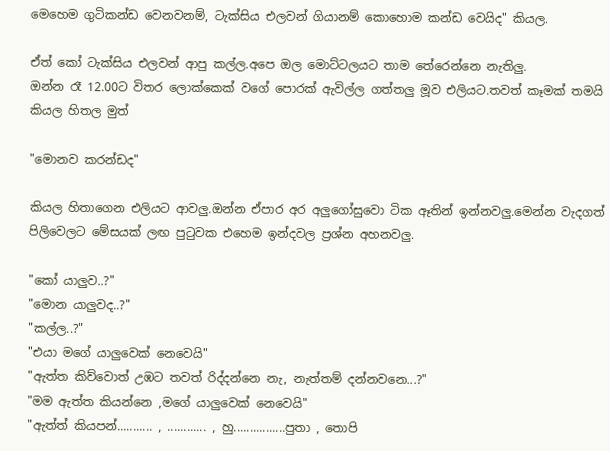මෙහෙම ගුටිකන්ඩ වෙනවනම්, ටැක්සිය එලවන් ගියානම් කොහොම කන්ඩ වෙයිද" කියල.

ඒත් කෝ ටැක්සිය එලවන් ආපු කල්ල.අපෙ ඔල මොට්ටලයට තාම තේරෙන්නෙ නැතිලු.
ඔන්න රෑ 12.00ට විතර ලොක්කෙක් වගේ පොරක් ඇවිල්ල ගත්තලු මූව එලියට.තවත් කෑමක් තමයි කියල හිතල මුත්

"මොනව කරන්ඩද"

කියල හිතාගෙන එලියට ආවලු.ඔන්න ඒපාර අර අලුගෝසුවො ටික ඈතින් ඉන්නවලු.මෙන්න වැදගත් පිලිවෙලට මේසයක් ලඟ පු‍ටුවක එහෙම ඉන්දවල ප්‍රශ්න අහනවලු.

"කෝ යාලුව..?"
"මොන යාලුවද..?"
"කල්ල..?"
"එයා මගේ යාලුවෙක් නෙවෙයි"
"ඇත්ත කිව්වොත් උඹට තවත් රිද්දන්නෙ නැ, නැත්තම් දන්නවනෙ...?"
"මම ඇත්ත කියන්නෙ ,මගේ යාලුවෙක් නෙවෙයි"
"ඇත්ත් කියපන්........... , ............ , හු................පුතා , තොපි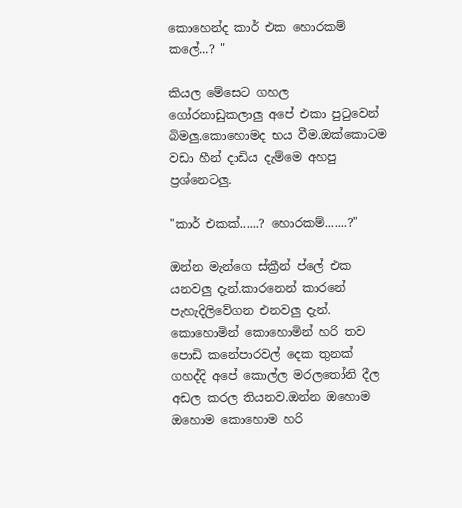කොහෙන්ද කාර් එක හොරකම් කලේ...? "

කියල මේසෙට ගහල ගෝරනාඩුකලාලු අපේ එකා පු‍ටුවෙන් බිමලු.කොහොමද භය වීම.ඔක්කොටම වඩා හීන් දාඩිය දැම්මෙ අහපු ප්‍රශ්නෙටලු.

"කාර් එකක්......? හොරකම්.......?"

ඔන්න මැන්ගෙ ස්ක්‍රීන් ප්ලේ එක යනවලු දැන්.කාරනෙන් කාරනේ පැහැදිලිවේගන එනවලු දැන්.
කොහොමින් කොහොමින් හරි තව පොඩි කනේපාරවල් දෙක තුනක් ගහද්දි අපේ කොල්ල මරල‍තෝනි දීල අඩල කරල තියනව.ඔන්න ඔහොම ඔහොම කොහොම හරි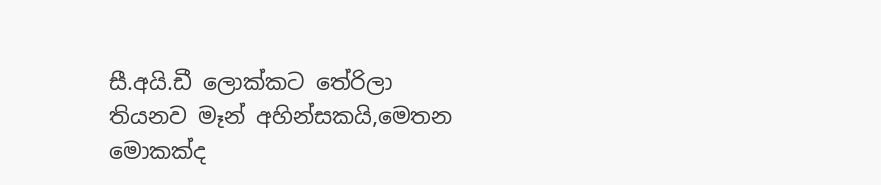සී.අයි.ඩී ලොක්කට තේරිලා තියනව මෑන් අහින්සකයි,මෙතන මොකක්ද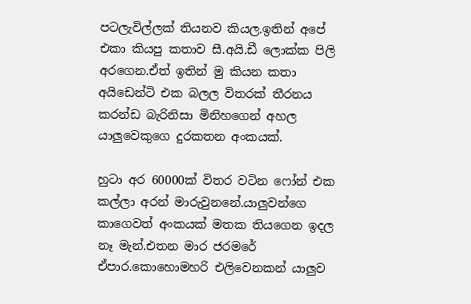පටලැවිල්ලක් තියනව කියල.ඉතින් අපේ එකා කියපු කතාව සී.අයි.ඩී ලොක්ක පිලි අරගෙන.ඒත් ඉතින් මු කියන කතා අයිඩෙන්ටි එක බලල විතරක් තීරනය කරන්ඩ බැරිනිසා මිනිහගෙන් අහල යාලුවෙකුගෙ දුරකතන අංකයක්.

හුටා අර 60000ක් විතර වටින ෆෝන් එක කල්ලා අරන් මාරුවුනනේ.යාලුවන්ගෙ කාගෙවත් අංකයක් මතක තියගෙන ඉදල නෑ මැන්.එතන මාර ජරමරේ ඒපාර.කොහොමහරි එලිවෙනකන් යාලුව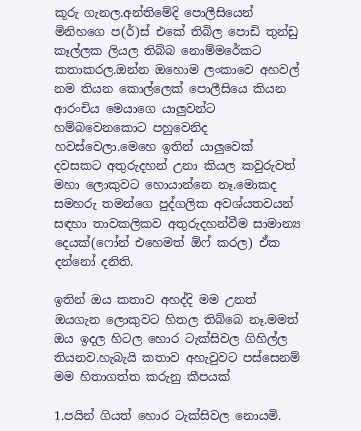කූරු ගැනල.අන්තිමේදි පොලීසියෙන් මිනිහගෙ ප(ර්)ස් එකේ තිබිල පොඩි තුන්ඩු කෑල්ලක ලියල තිබ්බ නොම්මරේකට කතාකරල.ඔන්න ඔහොම ලංකාවෙ අහවල් නම තියන කොල්ලෙක් පොලීසියෙ කියන ආරංචිය මෙයාගෙ යාලුවන්ට හම්බවෙනකොට පහුවෙනිද හවස්වෙලා.මෙහෙ ඉතින් යාලුවෙක් දවසකට අතුරුදහන් උනා කියල කවුරුවත් මහා ලොකුවට හොයාන්නෙ නෑ.මොකද සමහරු තමන්ගෙ පුද්ගලික අවශ්යතවයන් සඳහා තාවකලිකව අතුරුදහන්වීම සාමාන්‍ය දෙයක්(ෆෝන් එහෙමත් ඕෆ් කරල) ඒක දන්නෝ දනිති.

ඉතින් ඔය කතාව අහද්දි මම උනත් ඔයගැන ලොකුවට හිතල තිබ්බෙ නෑ.මමත් ඔය ඉදල හිටල හොර ටැක්සිවල ගිහිල්ල තියනව.හැබැයි කතාව අහැවුවට පස්සෙනම් මම හිතාගත්ත කරුනු කීපයක්

1.පයින් ගියත් හොර ටැක්සිවල නොයමි.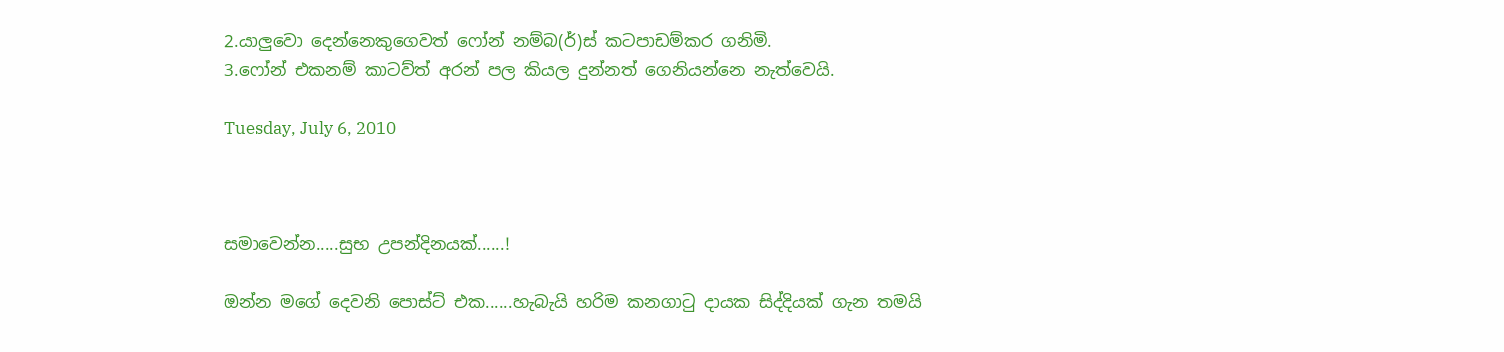2.යාලුවො දෙන්නෙකුගෙවත් ෆෝන් නම්බ(ර්)ස් කටපාඩම්කර ගනිමි.
3.ෆෝන් එකනම් කාටව්ත් අරන් පල කියල දුන්නත් ගෙනියන්නෙ නැත්වෙයි.

Tuesday, July 6, 2010



සමාවෙන්න.....සුභ උපන්දිනයක්......!

ඔන්න මගේ දෙවනි පොස්ට් එක......හැබැයි හරිම කනගා‍ටු දායක සිද්දියක් ගැන තමයි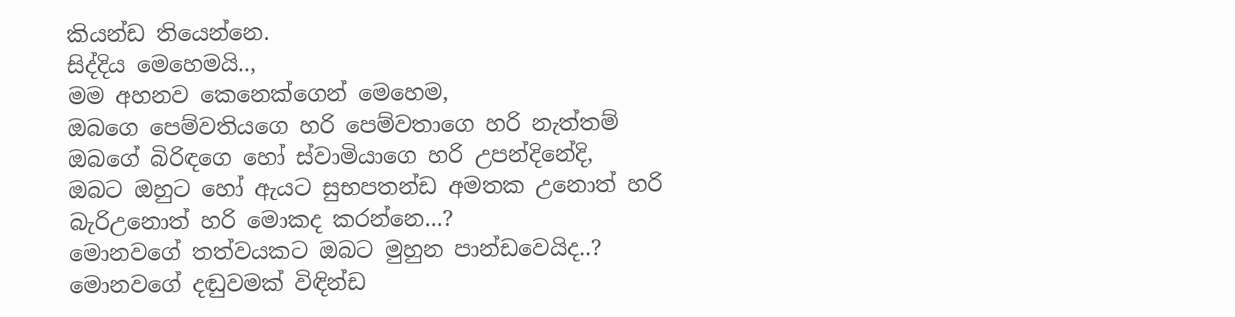කියන්ඩ තියෙන්නෙ.
සිද්දිය මෙහෙමයි..,
මම අහනව කෙනෙක්ගෙන් මෙහෙම,
ඔබගෙ පෙම්වතියගෙ හරි පෙම්වතාගෙ හරි නැත්තම් ඔබගේ බිරිඳගෙ හෝ ස්වාමියාගෙ හරි උපන්දිනේදි,
ඔබට ඔහුට හෝ ඇයට සුභපතන්ඩ අමතක උනොත් හරි බැරිඋනොත් හරි මොකද කරන්නෙ...?
මොනවගේ තත්වයකට ඔබට මුහුන පාන්ඩවෙයිද..? මොනවගේ දඬුවමක් විඳින්ඩ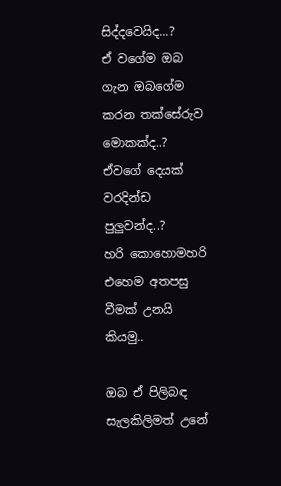සිද්දවෙයිද...?
ඒ වගේම ඔබ ගැන ඔබගේම කරන තක්සේරුව මොකක්ද..?
ඒවගේ දෙයක් වරදින්ඩ පුලුවන්ද..?
හරි කොහොමහරි එහෙම අතපසු වීමක් උනයි කියමු..

ඔබ ඒ පිලිබඳ සැලකිලිමත් උනේ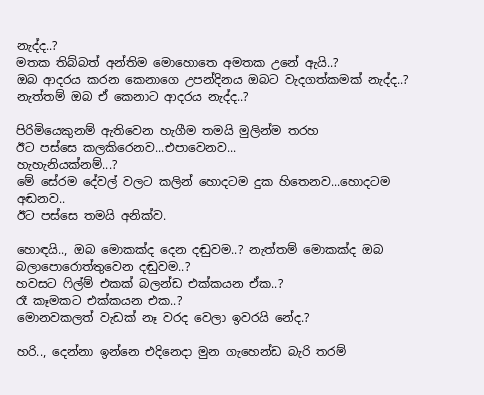නැද්ද..?
මතක තිබ්බත් අන්තිම මොහොතෙ අමතක උනේ ඇයි..?
ඔබ ආදරය කරන කෙනාගෙ උපන්දිනය ඔබට වැදගත්කමක් නැද්ද..?
නැත්තම් ඔබ ඒ කෙනාට ආදරය නැද්ද..?

පිරිමියෙකුනම් ඇතිවෙන හැගීම තමයි මුලින්ම තරහ
ඊට පස්සෙ කලකිරෙනව...එපාවෙනව...
හැහැනියක්නම්...?
මේ සේරම දේවල් වලට කලින් හොදටම දුක හිතෙනව...හොදටම අඬනව..
ඊට පස්සෙ තමයි අනික්ව.

හොඳයි.., ඔබ මොකක්ද දෙන දඬුවම..? නැත්තම් මොකක්ද ඔබ බලාපොරොත්තුවෙන දඬුවම..?
හවසට ‍ෆිල්ම් එකක් බලන්ඩ එක්කයන ඒක..?
රෑ කෑමකට එක්කයන එක..?
මොනවකලත් වැඩක් නෑ වරද වෙලා ඉවරයි නේද.?

හරි.., දෙන්නා ඉන්නෙ එදිනෙදා මුන ගැහෙන්ඩ බැරි තරම්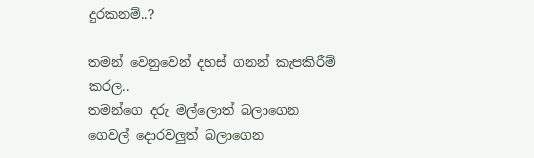දුරකනම්..?

තමන් වෙනුවෙන් දහස් ගනන් කැපකිරීම් කරල..
තමන්ගෙ දරු මල්ලොත් බලාගෙන
ගෙවල් දොරවලුත් බලාගෙන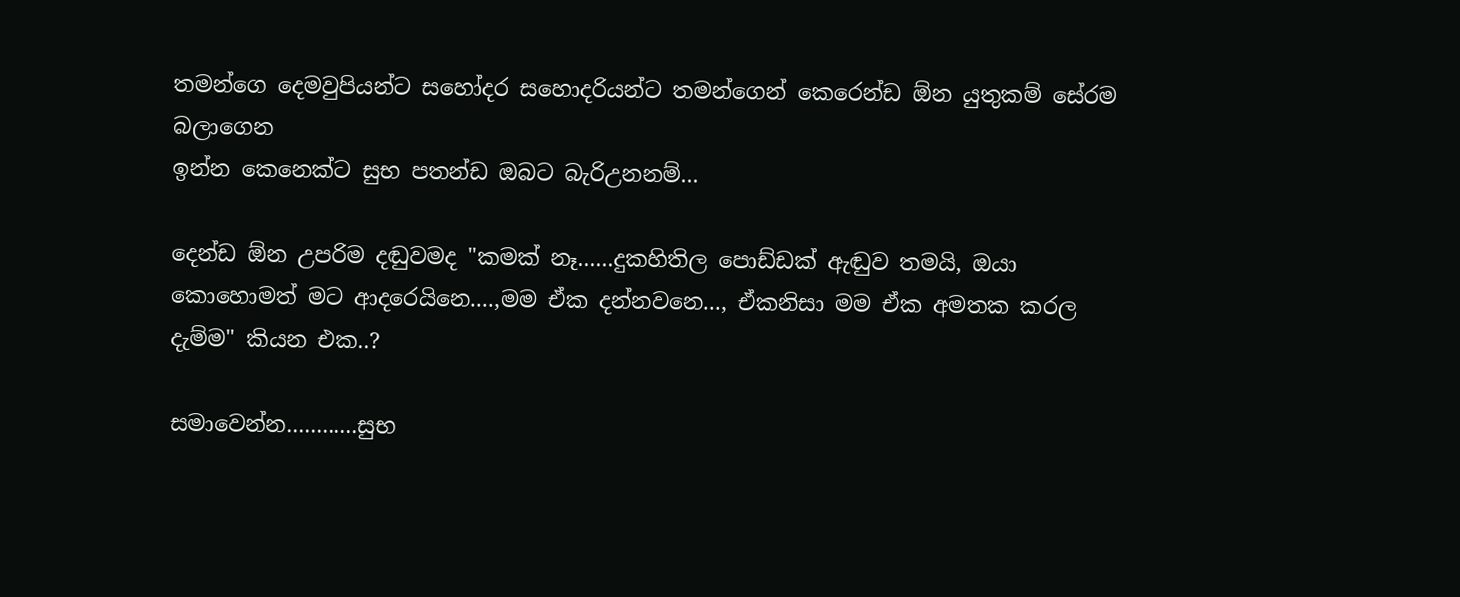තමන්ගෙ දෙමවුපියන්ට සහෝදර සහොදරියන්ට තමන්ගෙන් කෙරෙන්ඩ ඕන යුතුකම් සේරම බලාගෙන
ඉන්න කෙනෙක්ට සුභ පතන්ඩ ඔබට බැරිඋනනම්...

දෙන්ඩ ඕන උපරිම දඬුවමද "කමක් නෑ......දුකහිතිල පොඩ්ඩක් ඇඬුව තමයි, ඔයා කොහොමත් මට ආදරෙයිනෙ....,මම ඒක දන්නවනෙ..., ඒකනිසා මම ඒක අමතක කරල දැම්ම" කියන එක..?

සමාවෙන්න............සුභ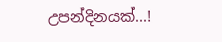උපන්දිනයක්...!